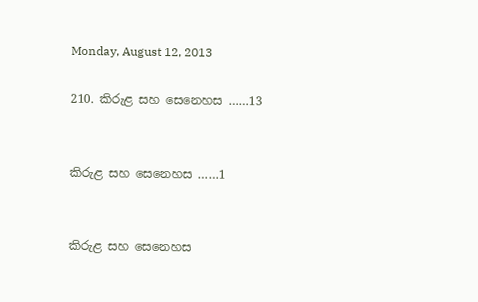Monday, August 12, 2013

210. කිරුළ සහ සෙනෙහස ……13


කිරුළ සහ සෙනෙහස ……1


කිරුළ සහ සෙනෙහස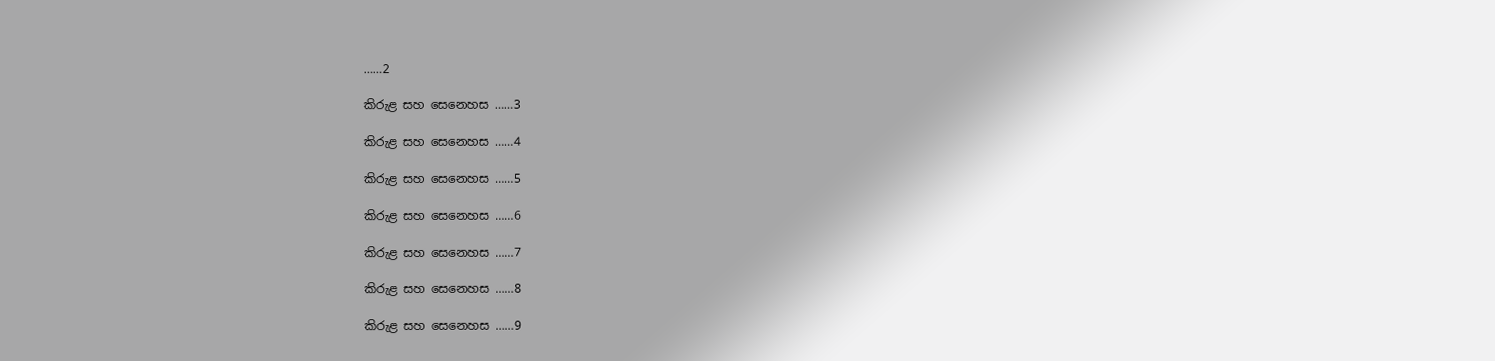……2

කිරුළ සහ සෙනෙහස ……3

කිරුළ සහ සෙනෙහස ……4

කිරුළ සහ සෙනෙහස ……5

කිරුළ සහ සෙනෙහස ……6

කිරුළ සහ සෙනෙහස ……7

කිරුළ සහ සෙනෙහස ……8

කිරුළ සහ සෙනෙහස ……9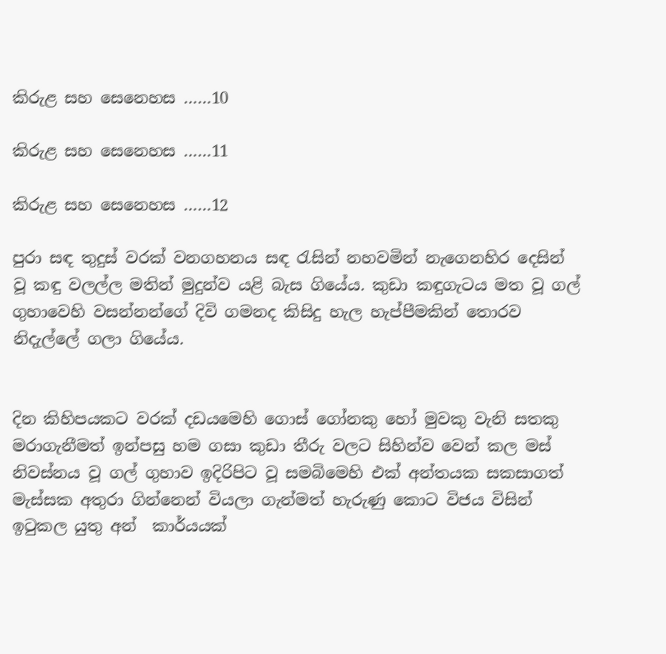කිරුළ සහ සෙනෙහස ……10

කිරුළ සහ සෙනෙහස ……11

කිරුළ සහ සෙනෙහස ……12

පුරා සඳ තුදුස් වරක් වනගහනය සඳ රැසින් නහවමින් නැගෙනහිර දෙසින් වූ කඳු වලල්ල මතින් මුදුන්ව යළි බැස ගියේය. කුඩා කඳුගැටය මත වූ ගල් ගුහාවෙහි වසන්නන්ගේ දිවි ගමනද කිසිදු හැල හැප්පීමකින් තොරව නිදැල්ලේ ගලා ගියේය.


දින කිහිපයකට වරක් දඩයමෙහි ගොස් ගෝනකු හෝ මුවකු වැනි සතකු මරාගැනීමත් ඉන්පසු හම ගසා කුඩා තීරු වලට සිහින්ව වෙන් කල මස් නිවස්නය වූ ගල් ගුහාව ඉදිරිපිට වූ සමබිමෙහි එක් අන්තයක සකසාගත් මැස්සක අතුරා ගින්නෙන් වියලා ගැන්මත් හැරුණු කොට විජය විසින් ඉටුකල යුතු අන්  කාර්යයක්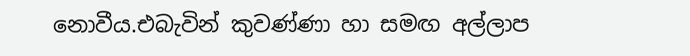නොවීය.එබැවින් කුවණ්ණා හා සමඟ අල්ලාප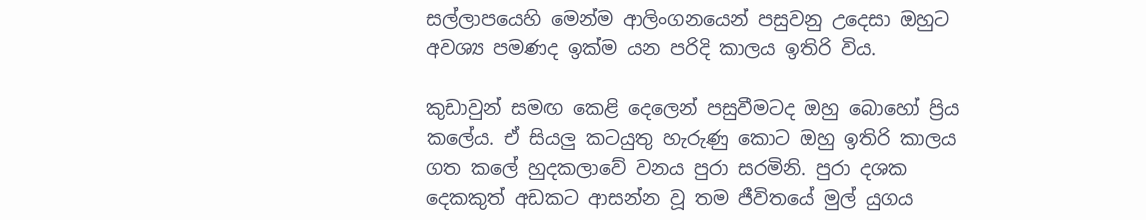සල්ලාපයෙහි මෙන්ම ආලිංගනයෙන් පසුවනු උදෙසා ඔහුට අවශ්‍ය පමණද ඉක්ම යන පරිදි කාලය ඉතිරි විය.

කුඩාවුන් සමඟ කෙළි දෙලෙන් පසුවීමටද ඔහු බොහෝ ප්‍රිය කලේය. ඒ සියලු කටයුතු හැරුණු කොට ඔහු ඉතිරි කාලය ගත කලේ හුදකලාවේ වනය පුරා සරමිනි. පුරා දශක දෙකකුත් අඩකට ආසන්න වූ තම ජීවිතයේ මුල් යුගය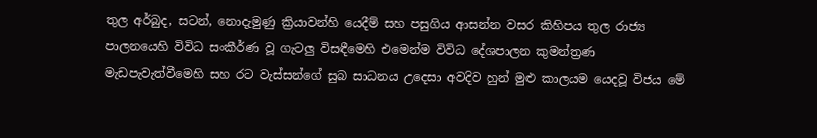තුල අර්බුද, සටන්, නොදැමුණු ක්‍රියාවන්හි යෙදීම් සහ පසුගිය ආසන්න වසර කිහිපය තුල රාජ්‍ය පාලනයෙහි විවිධ සංකීර්ණ වූ ගැටලු විසඳීමෙහි එමෙන්ම විවිධ දේශපාලන කුමන්ත්‍රණ මැඩපැවැත්වීමෙහි සහ රට වැස්සන්ගේ සුබ සාධනය උදෙසා අවදිව හුන් මුළු කාලයම යෙදවූ විජය මේ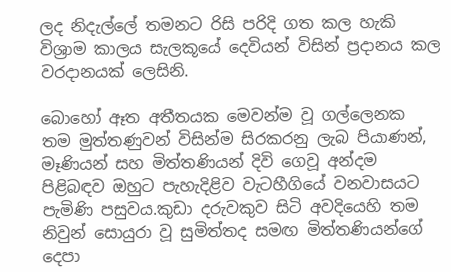ලද නිදැල්ලේ තමනට රිසි පරිදි ගත කල හැකි විශ්‍රාම කාලය සැලකූයේ දෙවියන් විසින් ප්‍රදානය කල වරදානයක් ලෙසිනි.

බොහෝ ඈත අතීතයක මෙවන්ම වූ ගල්ලෙනක තම මුත්තණුවන් විසින්ම සිරකරනු ලැබ පියාණන්, මෑණියන් සහ මිත්තණියන් දිවි ගෙවූ අන්දම පිළිබඳව ඔහුට පැහැදිළිව වැටහීගියේ වනවාසයට පැමිණි පසුවය.කුඩා දරුවකුව සිටි අවදියෙහි තම නිවුන් සොයුරා වූ සුමිත්තද සමඟ මිත්තණියන්ගේ දෙපා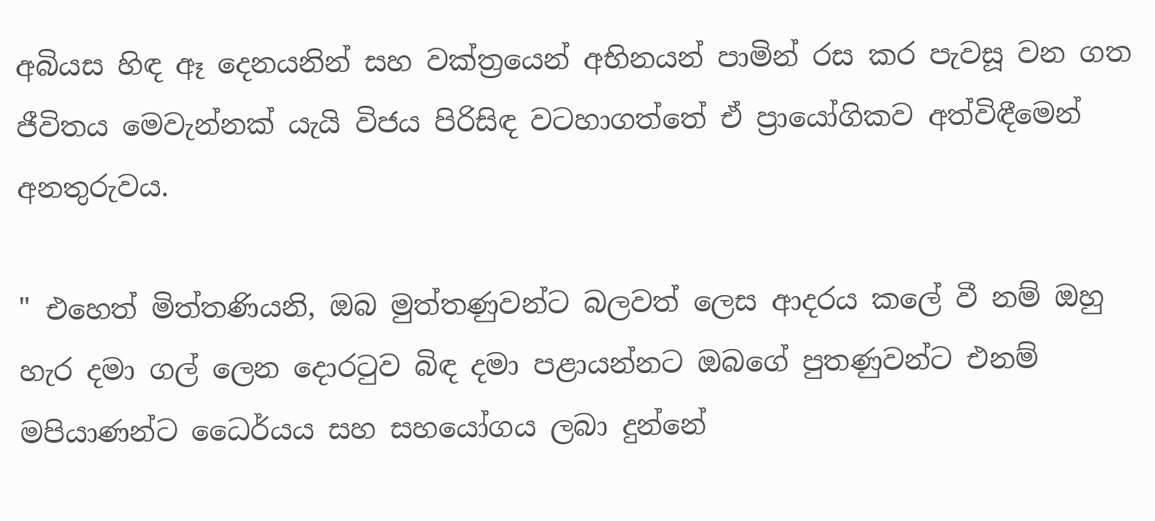අබියස හිඳ ඈ දෙනයනින් සහ වක්ත්‍රයෙන් අභිනයන් පාමින් රස කර පැවසූ වන ගත ජීවිතය මෙවැන්නක් යැයි විජය පිරිසිඳ වටහාගත්තේ ඒ ප්‍රායෝගිකව අත්විඳීමෙන් අනතුරුවය.

" එහෙත් මිත්තණියනි, ඔබ මුත්තණුවන්ට බලවත් ලෙස ආදරය කලේ වී නම් ඔහු හැර දමා ගල් ලෙන දොරටුව බිඳ දමා පළායන්නට ඔබගේ පුතණුවන්ට එනම් මපියාණන්ට ධෛර්යය සහ සහයෝගය ලබා දුන්නේ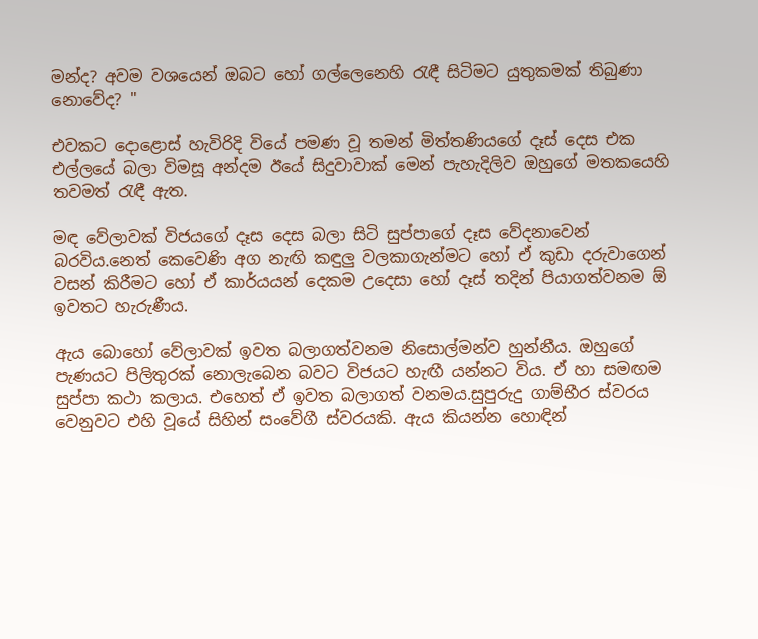මන්ද? අවම වශයෙන් ඔබට හෝ ගල්ලෙනෙහි රැඳී සිටිමට යුතුකමක් තිබුණා නොවේද? "

එවකට දොළොස් හැවිරිදි වියේ පමණ වූ තමන් මිත්තණියගේ දෑස් දෙස එක එල්ලයේ බලා විමසූ අන්දම ඊයේ සිදුවාවාක් මෙන් පැහැදිලිව ඔහුගේ මතකයෙහි තවමත් රැඳී ඇත.

මඳ වේලාවක් විජයගේ දෑස දෙස බලා සිටි සුප්පාගේ දෑස වේදනාවෙන් බරවිය.නෙත් කෙවෙණි අග නැඟි කඳුලු වලකාගැන්මට හෝ ඒ කුඩා දරුවාගෙන් වසන් කිරීමට හෝ ඒ කාර්යයන් දෙකම උදෙසා හෝ දෑස් තදින් පියාගත්වනම ඕ ඉවතට හැරුණීය.

ඇය බොහෝ වේලාවක් ඉවත බලාගත්වනම නිසොල්මන්ව හුන්නීය. ඔහුගේ පැණයට පිලිතුරක් නොලැබෙන බවට විජයට හැඟී යන්නට විය. ඒ හා සමඟම සුප්පා කථා කලාය. එහෙත් ඒ ඉවත බලාගත් වනමය.සුපුරුදු ගාම්භීර ස්වරය වෙනුවට එහි වූයේ සිහින් සංවේගී ස්වරයකි. ඇය කියන්න හොඳින්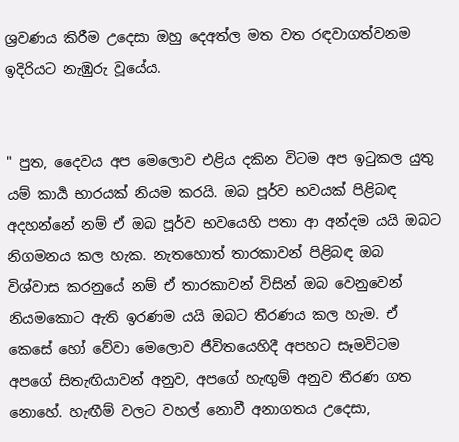ශ්‍රවණය කිරීම උදෙසා ඔහු දෙඅත්ල මත වත රඳවාගත්වනම ඉදිරියට නැඹුරු වූයේය.


" පුත, දෛවය අප මෙලොව එළිය දකින විටම අප ඉටුකල යුතු යම් කාර්‍ය භාරයක් නියම කරයි. ඔබ පූර්ව භවයක් පිළිබඳ අදහන්නේ නම් ඒ ඔබ පූර්ව භවයෙහි පතා ආ අන්දම යයි ඔබට නිගමනය කල හැක. නැතහොත් තාරකාවන් පිළිබඳ ඔබ විශ්වාස කරනුයේ නම් ඒ තාරකාවන් විසින් ඔබ වෙනුවෙන් නියමකොට ඇති ඉරණම යයි ඔබට තීරණය කල හැම. ඒ කෙසේ හෝ වේවා මෙලොව ජීවිතයෙහිදී අපහට සෑමවිටම අපගේ සිතැඟියාවන් අනුව, අපගේ හැඟුම් අනුව තීරණ ගත නොහේ. හැඟීම් වලට වහල් නොවී අනාගතය උදෙසා,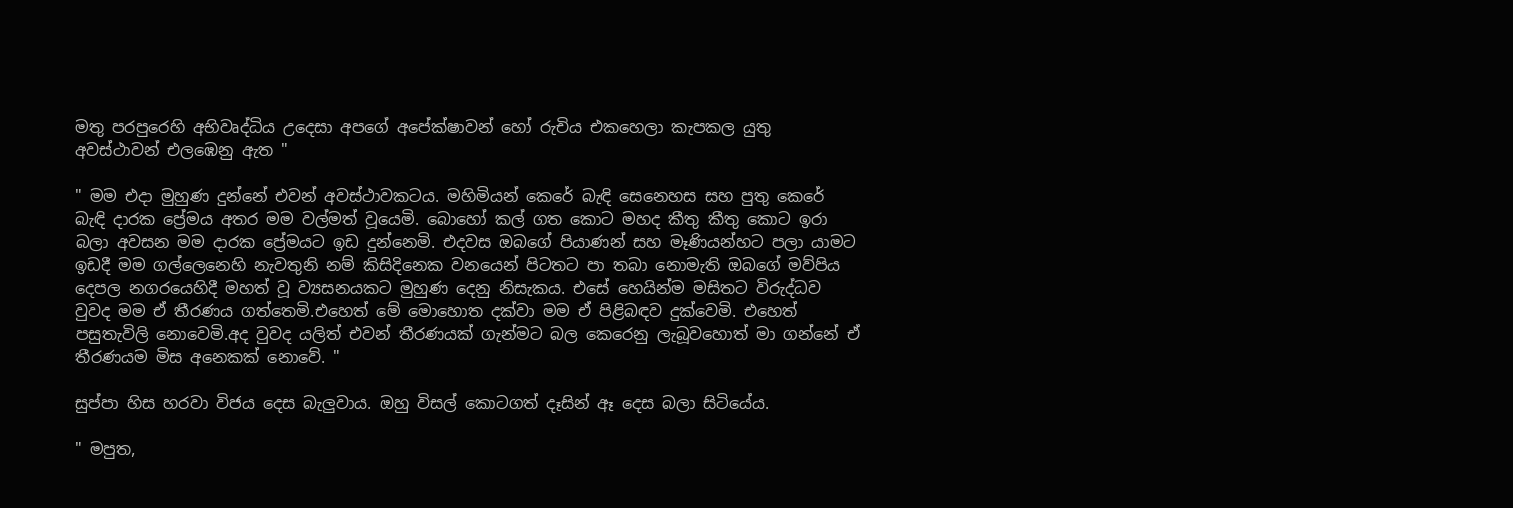මතු පරපුරෙහි අභිවෘද්ධිය උදෙසා අපගේ අපේක්ෂාවන් හෝ රුචිය එකහෙලා කැපකල යුතු අවස්ථාවන් එලඹෙනු ඇත "

" මම එදා මුහුණ දුන්නේ එවන් අවස්ථාවකටය. මහිමියන් කෙරේ බැඳි සෙනෙහස සහ පුතු කෙරේ බැඳි දාරක ප්‍රේමය අතර මම වල්මත් වූයෙමි. බොහෝ කල් ගත කොට මහද කීතු කීතු කොට ඉරා බලා අවසන මම දාරක ප්‍රේමයට ඉඩ දුන්නෙමි. එදවස ඔබගේ පියාණන් සහ මෑණියන්හට පලා යාමට ඉඩදී මම ගල්ලෙනෙහි නැවතුනි නම් කිසිදිනෙක වනයෙන් පිටතට පා තබා නොමැති ඔබගේ මව්පිය දෙපල නගරයෙහිදී මහත් වූ ව්‍යසනයකට මුහුණ දෙනු නිසැකය. එසේ හෙයින්ම මසිතට විරුද්ධව වුවද මම ඒ තීරණය ගත්තෙමි.එහෙත් මේ මොහොත දක්වා මම ඒ පිළිබඳව දුක්වෙමි. එහෙත් පසුතැවිලි නොවෙමි.අද වුවද යලිත් එවන් තීරණයක් ගැන්මට බල කෙරෙනු ලැබූවහොත් මා ගන්නේ ඒ තීරණයම මිස අනෙකක් නොවේ. "

සුප්පා හිස හරවා විජය දෙස බැලුවාය. ඔහු විසල් කොටගත් දෑසින් ඈ දෙස බලා සිටියේය.

" මපුත,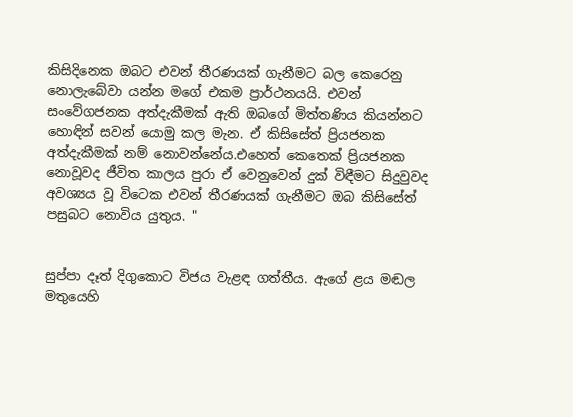කිසිදිනෙක ඔබට එවන් තීරණයක් ගැනීමට බල කෙරෙනු නොලැබේවා යන්න මගේ එකම ප්‍රාර්ථනයයි. එවන් සංවේගජනක අත්දැකීමක් ඇති ඔබගේ මිත්තණිය කියන්නට හොඳින් සවන් යොමු කල මැන. ඒ කිසිසේත් ප්‍රියජනක අත්දැකීමක් නම් නොවන්නේය.එහෙත් කෙතෙක් ප්‍රියජනක නොවූවද ජීවිත කාලය පුරා ඒ වෙනුවෙන් දුක් විඳීමට සිදුවුවද අවශ්‍යය වූ විටෙක එවන් තීරණයක් ගැනීමට ඔබ කිසිසේත් පසුබට නොවිය යුතුය. "


සුප්පා දෑත් දිගුකොට විජය වැළඳ ගත්තීය. ඇගේ ළය මඬල මතුයෙහි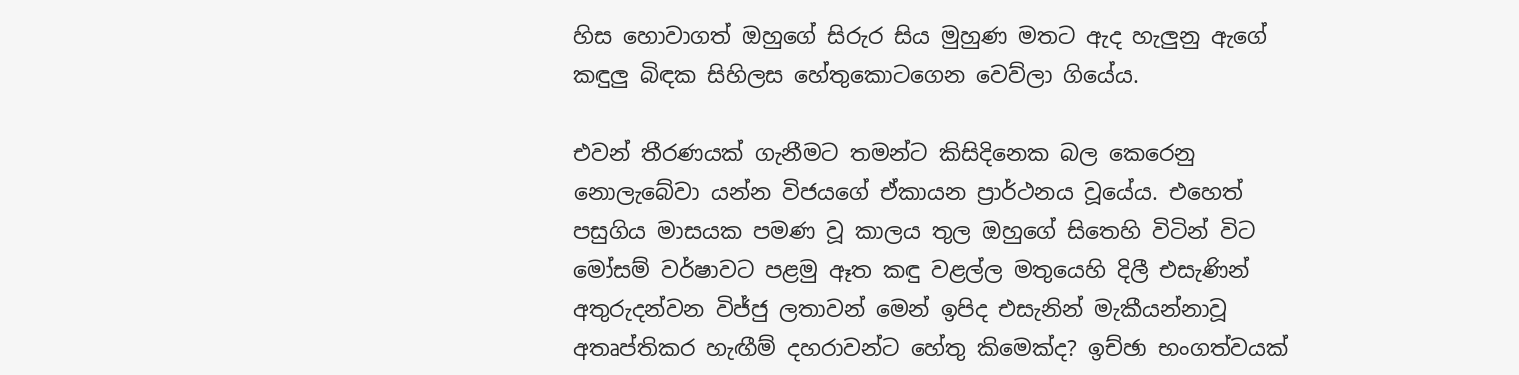හිස හොවාගත් ඔහුගේ සිරුර සිය මුහුණ මතට ඇද හැලුනු ඇගේ කඳුලු බිඳක සිහිලස හේතුකොටගෙන වෙව්ලා ගියේය.

එවන් තීරණයක් ගැනීමට තමන්ට කිසිදිනෙක බල කෙරෙනු නොලැබේවා යන්න විජයගේ ඒකායන ප්‍රාර්ථනය වූයේය. එහෙත් පසුගිය මාසයක පමණ වූ කාලය තුල ඔහුගේ සිතෙහි විටින් විට මෝසම් වර්ෂාවට පළමු ඈත කඳු වළල්ල මතුයෙහි දිලී එසැණින් අතුරුදන්වන විජ්ජු ලතාවන් මෙන් ඉපිද එසැනින් මැකීයන්නාවූ අතෘප්තිකර හැඟීම් දහරාවන්ට හේතු කිමෙක්ද? ඉච්ඡා භංගත්වයක්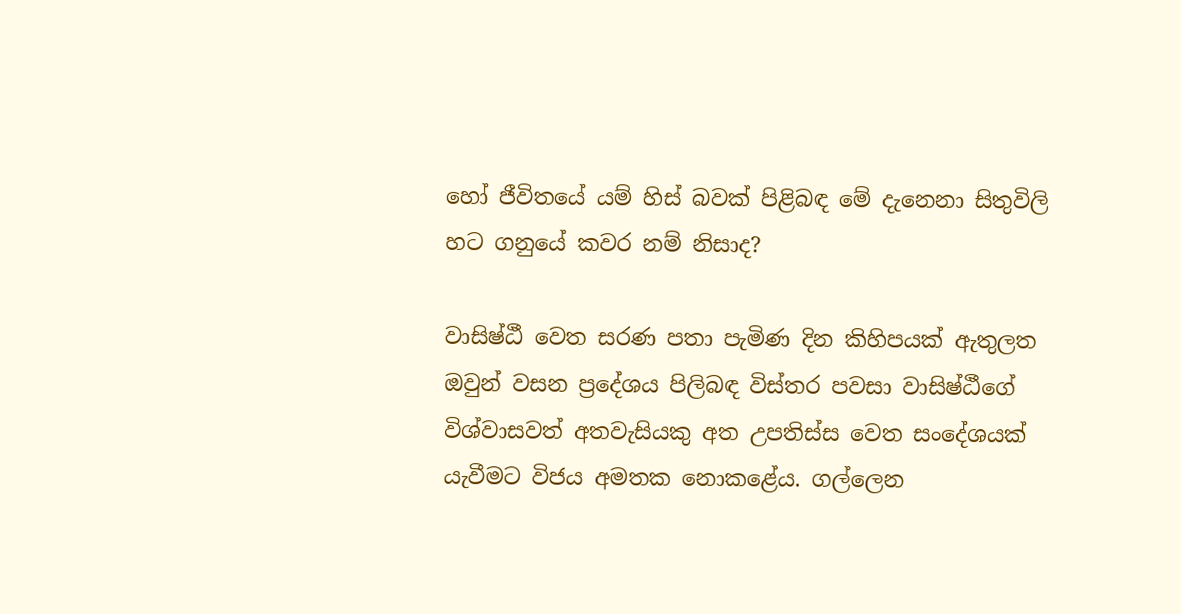හෝ ජීවිතයේ යම් හිස් බවක් පිළිබඳ මේ දැනෙනා සිතුවිලි හට ගනුයේ කවර නම් නිසාද?

වාසිෂ්ඨී වෙත සරණ පතා පැමිණ දින කිහිපයක් ඇතුලත ඔවුන් වසන ප්‍රදේශය පිලිබඳ විස්තර පවසා වාසිෂ්ඨීගේ විශ්වාසවත් අතවැසියකු අත උපතිස්ස වෙත සංදේශයක් යැවීමට විජය අමතක නොකළේය. ගල්ලෙන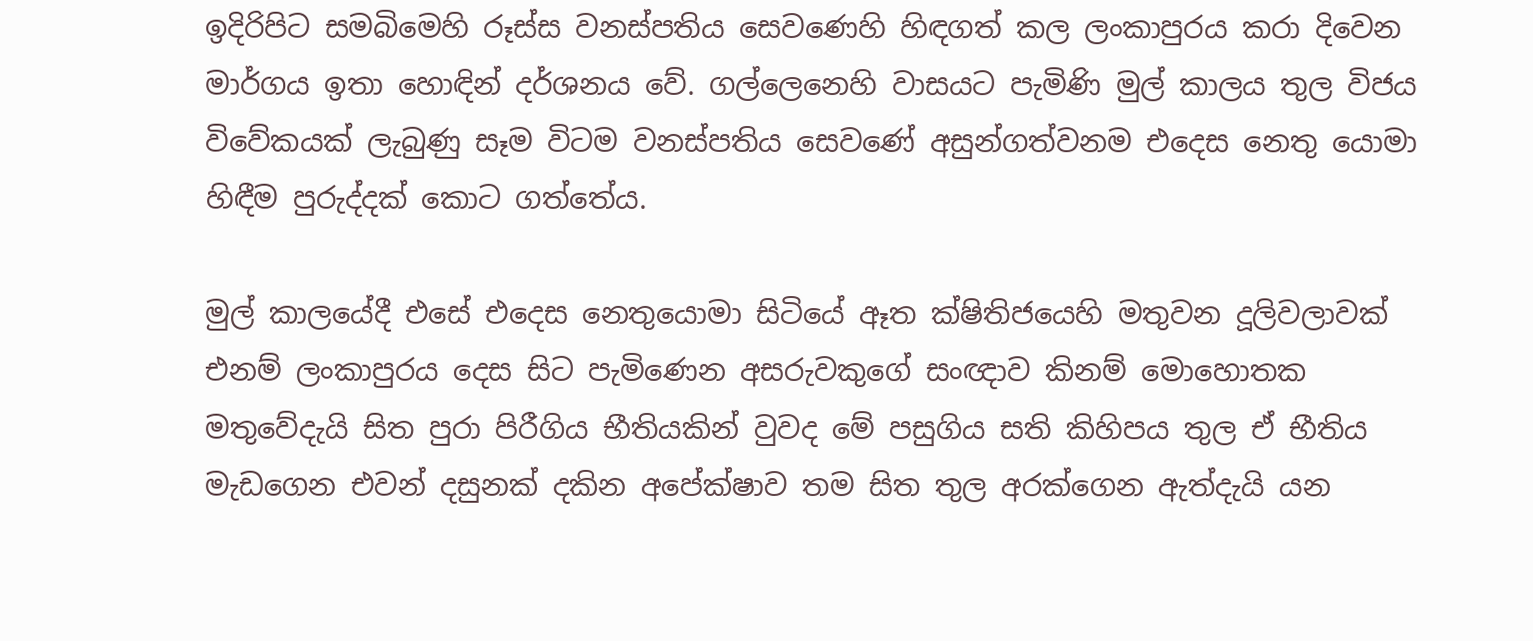ඉදිරිපිට සමබිමෙහි රූස්ස වනස්පතිය සෙවණෙහි හිඳගත් කල ලංකාපුරය කරා දිවෙන මාර්ගය ඉතා හොඳින් දර්ශනය වේ. ගල්ලෙනෙහි වාසයට පැමිණි මුල් කාලය තුල විජය විවේකයක් ලැබුණු සෑම විටම වනස්පතිය සෙවණේ අසුන්ගත්වනම එදෙස නෙතු යොමා හිඳීම පුරුද්දක් කොට ගත්තේය.

මුල් කාලයේදී එසේ එදෙස නෙතුයොමා සිටියේ ඈත ක්ෂිතිජයෙහි මතුවන දූලිවලාවක් එනම් ලංකාපුරය දෙස සිට පැමිණෙන අසරුවකුගේ සංඥාව කිනම් මොහොතක මතුවේදැයි සිත පුරා පිරීගිය භීතියකින් වුවද මේ පසුගිය සති කිහිපය තුල ඒ භීතිය මැඩගෙන එවන් දසුනක් දකින අපේක්ෂාව තම සිත තුල අරක්ගෙන ඇත්දැයි යන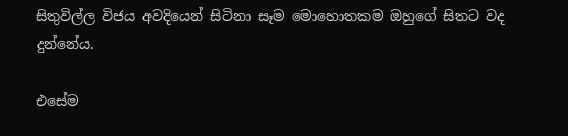සිතුවිල්ල විජය අවදියෙන් සිටිනා සෑම මොහොතකම ඔහුගේ සිතට වද දුන්නේය.

එසේම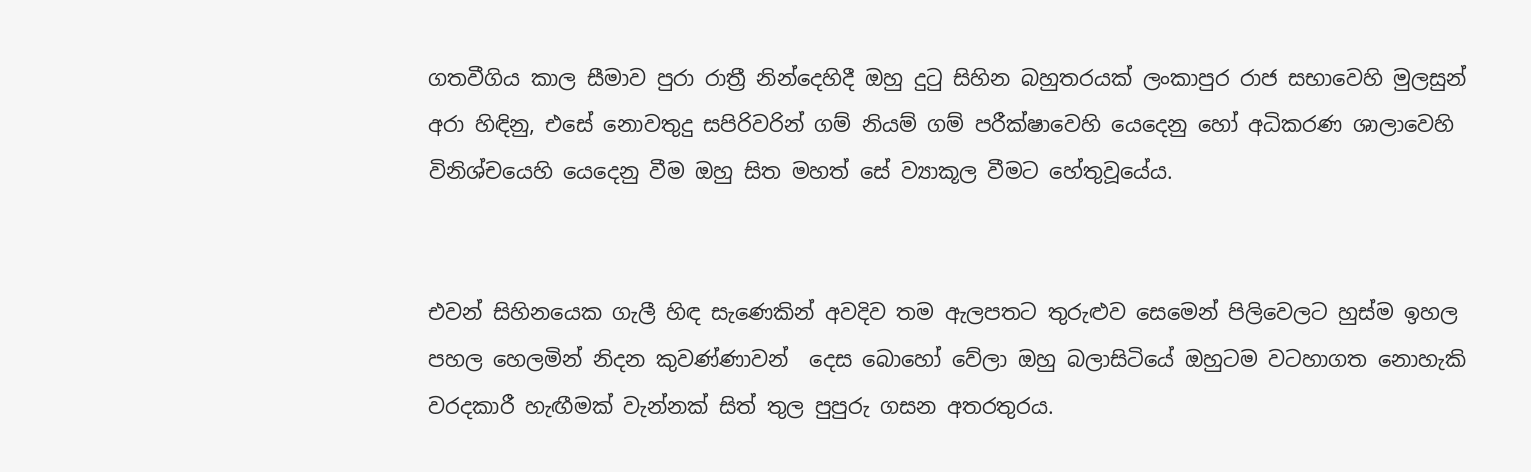ගතවීගිය කාල සීමාව පුරා රාත්‍රී නින්දෙහිදී ඔහු දුටු සිහින බහුතරයක් ලංකාපුර රාජ සභාවෙහි මුලසුන් අරා හිඳිනු, එසේ නොවතුදු සපිරිවරින් ගම් නියම් ගම් පරීක්ෂාවෙහි යෙදෙනු හෝ අධිකරණ ශාලාවෙහි විනිශ්චයෙහි යෙදෙනු වීම ඔහු සිත මහත් සේ ව්‍යාකූල වීමට හේතුවූයේය.


එවන් සිහිනයෙක ගැලී හිඳ සැණෙකින් අවදිව තම ඇලපතට තුරුළුව සෙමෙන් පිලිවෙලට හුස්ම ඉහල පහල හෙලමින් නිදන කුවණ්ණාවන්  දෙස බොහෝ වේලා ඔහු බලාසිටියේ ඔහුටම වටහාගත නොහැකි වරදකාරී හැඟීමක් වැන්නක් සිත් තුල පුපුරු ගසන අතරතුරය.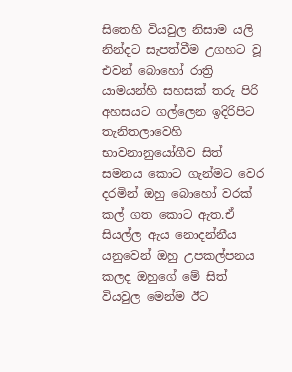සිතෙහි වියවුල නිසාම යලි නින්දට සැපත්වීම උගහට වූ එවන් බොහෝ රාත්‍රි යාමයන්හි සහසක් තරු පිරි අහසයට ගල්ලෙන ඉදිරිපිට තැනිතලාවෙහි භාවනානුයෝගීව සිත් සමනය කොට ගැන්මට වෙර දරමින් ඔහු බොහෝ වරක් කල් ගත කොට ඇත.ඒ සියල්ල ඇය නොදන්නීය යනුවෙන් ඔහු උපකල්පනය කලද ඔහුගේ මේ සිත් වියවුල මෙන්ම ඊට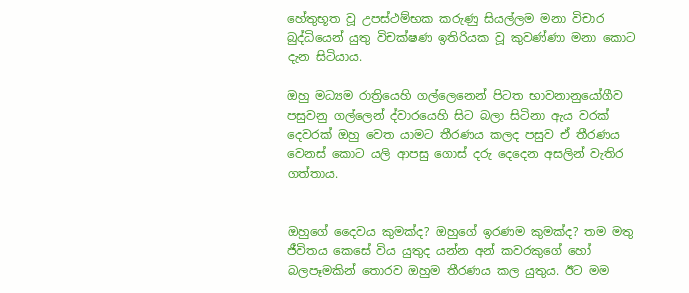හේතුභූත වූ උපස්ථම්භක කරුණු සියල්ලම මනා විචාර බුද්ධියෙන් යුතු විචක්ෂණ ඉතිරියක වූ කුවණ්ණා මනා කොට දැන සිටියාය.

ඔහු මධ්‍යම රාත්‍රියෙහි ගල්ලෙනෙන් පිටත භාවනානුයෝගීව පසුවනු ගල්ලෙන් ද්වාරයෙහි සිට බලා සිටිනා ඇය වරක් දෙවරක් ඔහු වෙත යාමට තීරණය කලද පසුව ඒ තීරණය වෙනස් කොට යලි ආපසු ගොස් දරු දෙදෙන අසලින් වැතිර ගත්තාය.


ඔහුගේ දෛවය කුමක්ද? ඔහුගේ ඉරණම කුමක්ද? තම මතු ජීවිතය කෙසේ විය යුතුද යන්න අන් කවරකුගේ හෝ බලපෑමකින් තොරව ඔහුම තීරණය කල යුතුය. ඊට මම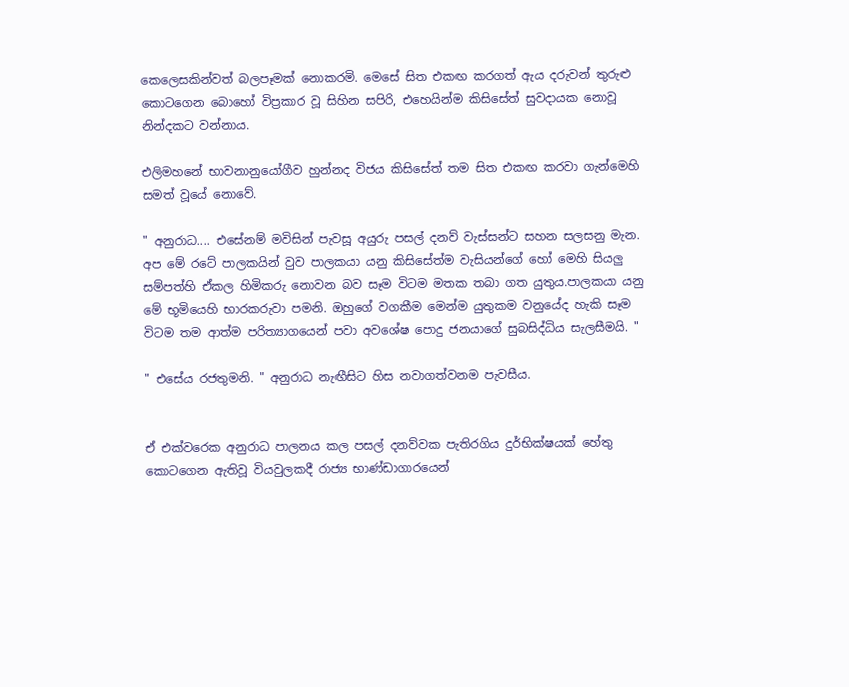කෙලෙසකින්වත් බලපෑමක් නොකරමි. මෙසේ සිත එකඟ කරගත් ඇය දරුවන් තුරුළු කොටගෙන බොහෝ විප්‍රකාර වූ සිහින සපිරි, එහෙයින්ම කිසිසේත් සුවදායක නොවූ නින්දකට වන්නාය.

එලිමහනේ භාවනානුයෝගීව හුන්නද විජය කිසිසේත් තම සිත එකඟ කරවා ගැන්මෙහි සමත් වූයේ නොවේ.

" අනුරාධ.... එසේනම් මවිසින් පැවසූ අයුරු පසල් දනව් වැස්සන්ට සහන සලසනු මැන. අප මේ රටේ පාලකයින් වුව පාලකයා යනු කිසිසේත්ම වැසියන්ගේ හෝ මෙහි සියලු සම්පත්හි ඒකල හිමිකරු නොවන බව සෑම විටම මතක තබා ගත යුතුය.පාලකයා යනු මේ භූමියෙහි භාරකරුවා පමනි. ඔහුගේ වගකීම මෙන්ම යුතුකම වනුයේද හැකි සෑම විටම තම ආත්ම පරිත්‍යාගයෙන් පවා අවශේෂ පොදු ජනයාගේ සුබසිද්ධිය සැලසීමයි. "

" එසේය රජතුමනි. " අනුරාධ නැඟීසිට හිස නවාගත්වනම පැවසීය.


ඒ එක්වරෙක අනුරාධ පාලනය කල පසල් දනව්වක පැතිරගිය දුර්භික්ෂයක් හේතු කොටගෙන ඇතිවූ වියවුලකදී රාජ්‍ය භාණ්ඩාගාරයෙන්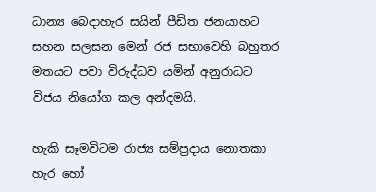ධාන්‍ය බෙදාහැර සයින් පීඩිත ජනයාහට සහන සලසන මෙන් රජ සභාවෙහි බහුතර මතයට පවා විරුද්ධව යමින් අනුරාධට විජය නියෝග කල අන්දමයි.

හැකි සෑමවිටම රාජ්‍ය සම්ප්‍රදාය නොතකා හැර හෝ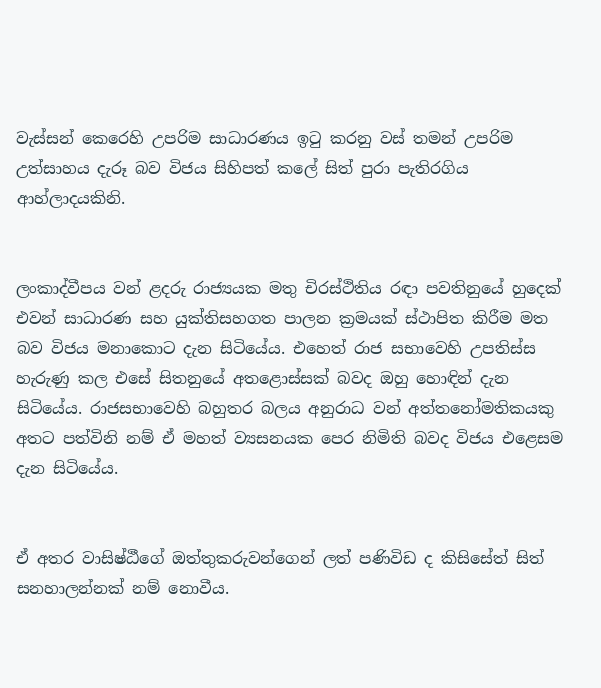වැස්සන් කෙරෙහි උපරිම සාධාරණය ඉටු කරනු වස් තමන් උපරිම උත්සාහය දැරූ බව විජය සිහිපත් කලේ සිත් පුරා පැතිරගිය ආහ්ලාදයකිනි.


ලංකාද්වීපය වන් ළදරු රාජ්‍යයක මතු චිරස්ථිතිය රඳා පවතිනුයේ හුදෙක් එවන් සාධාරණ සහ යුක්තිසහගත පාලන ක්‍රමයක් ස්ථාපිත කිරීම මත  බව විජය මනාකොට දැන සිටියේය. එහෙත් රාජ සභාවෙහි උපතිස්ස හැරුණු කල එසේ සිතනුයේ අතළොස්සක් බවද ඔහු හොඳින් දැන සිටියේය. රාජසභාවෙහි බහුතර බලය අනුරාධ වන් අත්තනෝමතිකයකු අතට පත්විනි නම් ඒ මහත් ව්‍යසනයක පෙර නිමිති බවද විජය එළෙසම දැන සිටියේය.


ඒ අතර වාසිෂ්ඨීගේ ඔත්තුකරුවන්ගෙන් ලත් පණිවිඩ ද කිසිසේත් සිත් සනහාලන්නක් නම් නොවීය.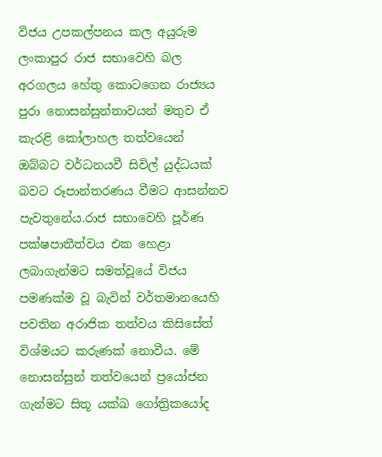විජය උපකල්පනය කල අයුරුම ලංකාපුර රාජ සභාවෙහි බල අරගලය හේතු කොටගෙන රාජ්‍යය පුරා නොසන්සුන්තාවයන් මතුව ඒ කැරළි කෝලාහල තත්වයෙන් ඔබ්බට වර්ධනයවී සිවිල් යුද්ධයක් බවට රූපාන්තරණය වීමට ආසන්නව පැවතුනේය.රාජ සභාවෙහි පූර්ණ පක්ෂපාතීත්වය එක හෙළා ලබාගැන්මට සමත්වූයේ විජය පමණක්ම වූ බැවින් වර්තමානයෙහි පවතින අරාජික තත්වය කිසිසේත් විශ්මයට කරුණක් නොවීය. මේ නොසන්සුන් තත්වයෙන් ප්‍රයෝජන ගැන්මට සිතූ යක්ඛ ගෝත්‍රිකයෝද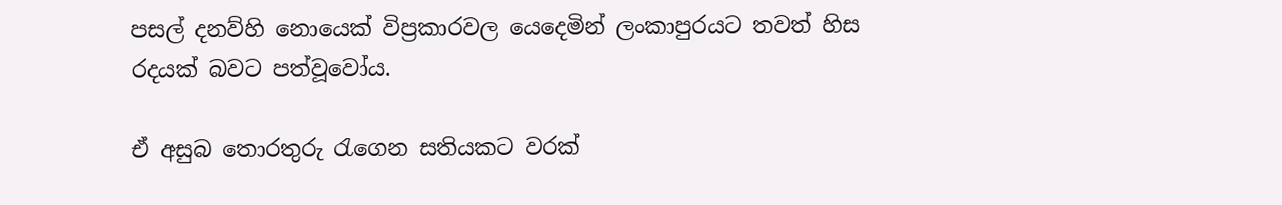පසල් දනව්හි නොයෙක් විප්‍රකාරවල යෙදෙමින් ලංකාපුරයට තවත් හිස රදයක් බවට පත්වූවෝය.

ඒ අසුබ තොරතුරු රැගෙන සතියකට වරක්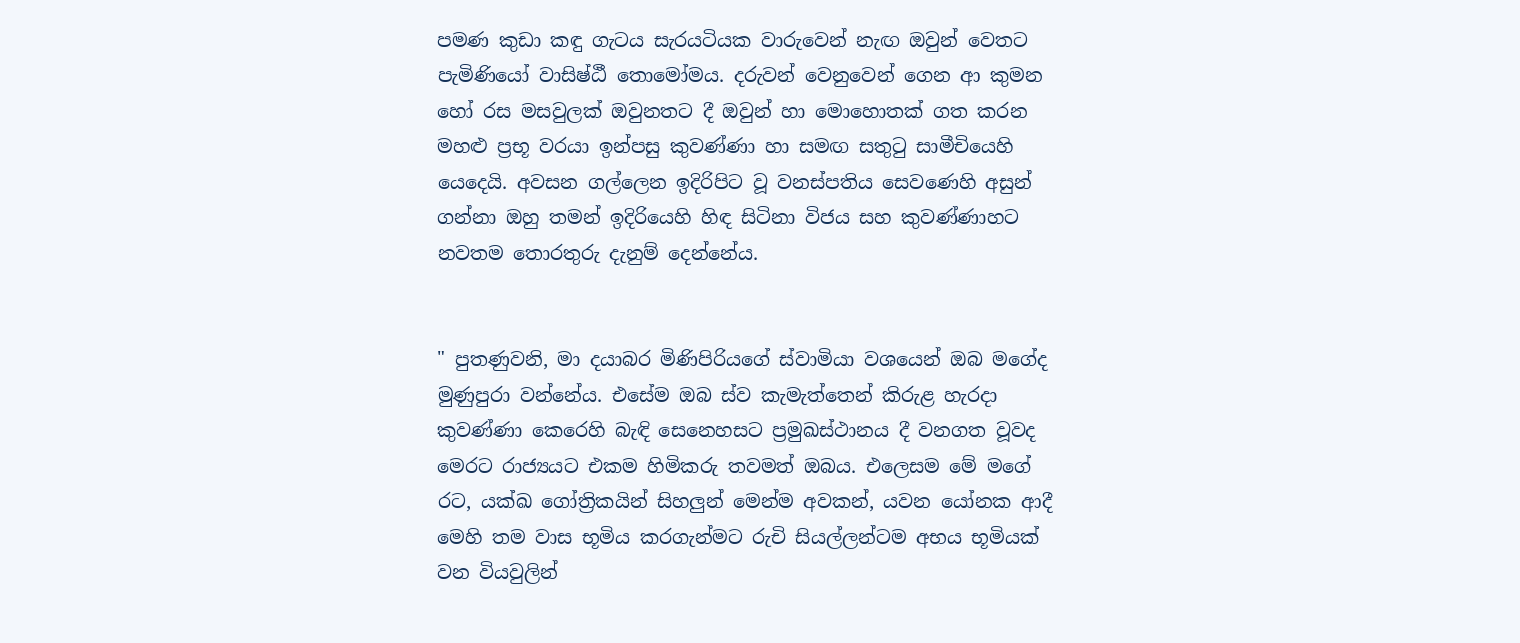පමණ කුඩා කඳු ගැටය සැරයටියක වාරුවෙන් නැඟ ඔවුන් වෙතට පැමිණියෝ වාසිෂ්ඨී තොමෝමය. දරුවන් වෙනුවෙන් ගෙන ආ කුමන හෝ රස මසවුලක් ඔවුනතට දී ඔවුන් හා මොහොතක් ගත කරන මහළු ප්‍රභූ වරයා ඉන්පසු කුවණ්ණා හා සමඟ සතුටු සාමීචියෙහි යෙදෙයි. අවසන ගල්ලෙන ඉදිරිපිට වූ වනස්පතිය සෙවණෙහි අසුන් ගන්නා ඔහු තමන් ඉදිරියෙහි හිඳ සිටිනා විජය සහ කුවණ්ණාහට නවතම තොරතුරු දැනුම් දෙන්නේය.


" පුතණුවනි, මා දයාබර මිණිපිරියගේ ස්වාමියා වශයෙන් ඔබ මගේද මුණුපුරා වන්නේය. එසේම ඔබ ස්ව කැමැත්තෙන් කිරුළ හැරදා කුවණ්ණා කෙරෙහි බැඳි සෙනෙහසට ප්‍රමුඛස්ථානය දී වනගත වූවද මෙරට රාජ්‍යයට එකම හිමිකරු තවමත් ඔබය. එලෙසම මේ මගේ රට, යක්ඛ ගෝත්‍රිකයින් සිහලුන් මෙන්ම අවකන්, යවන යෝනක ආදී මෙහි තම වාස භූමිය කරගැන්මට රුචි සියල්ලන්ටම අභය භූමියක් වන වියවුලින්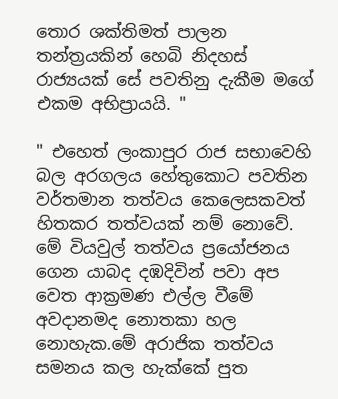තොර ශක්තිමත් පාලන තන්ත්‍රයකින් හෙබි නිදහස් රාජ්‍යයක් සේ පවතිනු දැකීම මගේ එකම අභිප්‍රායයි. "

" එහෙත් ලංකාපුර රාජ සභාවෙහි බල අරගලය හේතුකොට පවතින වර්තමාන තත්වය කෙලෙසකවත් හිතකර තත්වයක් නම් නොවේ. මේ වියවුල් තත්වය ප්‍රයෝජනය ගෙන යාබද දඹදිවින් පවා අප වෙත ආක්‍රමණ එල්ල වීමේ අවදානමද නොතකා හල නොහැක.මේ අරාජික තත්වය සමනය කල හැක්කේ පුත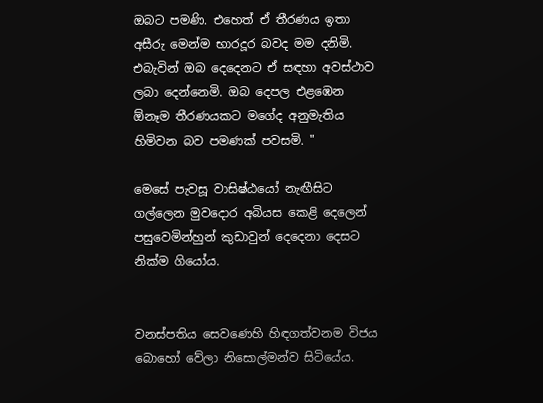ඔබට පමණි. එහෙත් ඒ තීරණය ඉතා අසීරු මෙන්ම භාරදූර බවද මම දනිමි. එබැවින් ඔබ දෙදෙනට ඒ සඳහා අවස්ථාව ලබා දෙන්නෙමි. ඔබ දෙපල එළඹෙන ඕනෑම තීරණයකට මගේද අනුමැතිය හිමිවන බව පමණක් පවසමි. "

මෙසේ පැවසූ වාසිෂ්ඨයෝ නැඟීසිට ගල්ලෙන මුවදොර අබියස කෙළි දෙලෙන් පසුවෙමින්හුන් කුඩාවුන් දෙදෙනා දෙසට නික්ම ගියෝය.


වනස්පතිය සෙවණෙහි හිඳගත්වනම විජය බොහෝ වේලා නිසොල්මන්ව සිටියේය.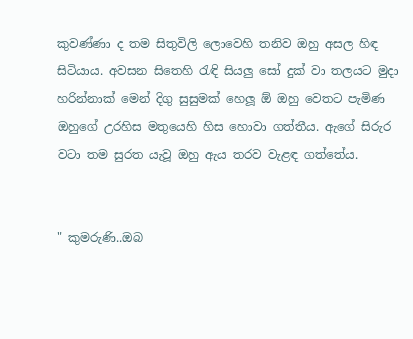කුවණ්ණා ද තම සිතුවිලි ලොවෙහි තනිව ඔහු අසල හිඳ සිටියාය. අවසන සිතෙහි රැඳි සියලු සෝ දුක් වා තලයට මුදා හරින්නාක් මෙන් දිගු සුසුමක් හෙලූ ඕ ඔහු වෙතට පැමිණ ඔහුගේ උරහිස මතුයෙහි හිස හොවා ගත්තීය. ඇගේ සිරුර වටා තම සුරත යැවූ ඔහු ඇය තරව වැළඳ ගත්තේය.


" කුමරුණි..ඔබ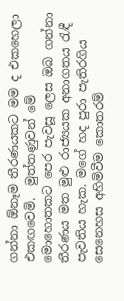ගන්නා ඕනෑම තීරණයකට මම ද එකහෙලා එකඟවෙමි.  මුත්තණුවන් මේ මොහොතකට පෙර පැවසූ ලෙස ඔබ ගන්නා තීරණය මත මුළු රාජ්‍යයක අනාගතය රැඳී පැවතිය හැක. මගේ හද පුරා පැතිරගිය සෙනෙහස අහිමිවීම කොතරම්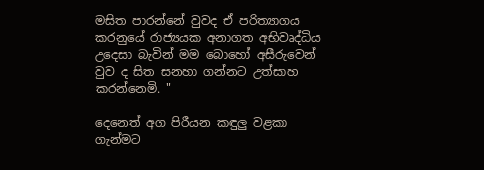මසිත පාරන්නේ වුවද ඒ පරිත්‍යාගය කරනුයේ රාජ්‍යයක අනාගත අභිවෘද්ධිය උදෙසා බැවින් මම බොහෝ අසීරුවෙන් වුව ද සිත සනහා ගන්නට උත්සාහ කරන්නෙමි. "

දෙනෙත් අග පිරීයන කඳුලු වළකා ගැන්මට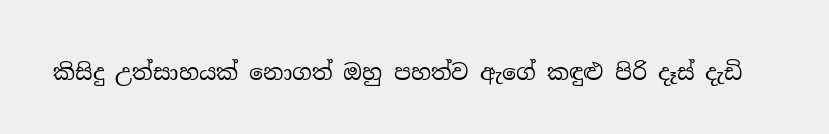කිසිදු උත්සාහයක් නොගත් ඔහු පහත්ව ඇගේ කඳුළු පිරි දෑස් දැඩි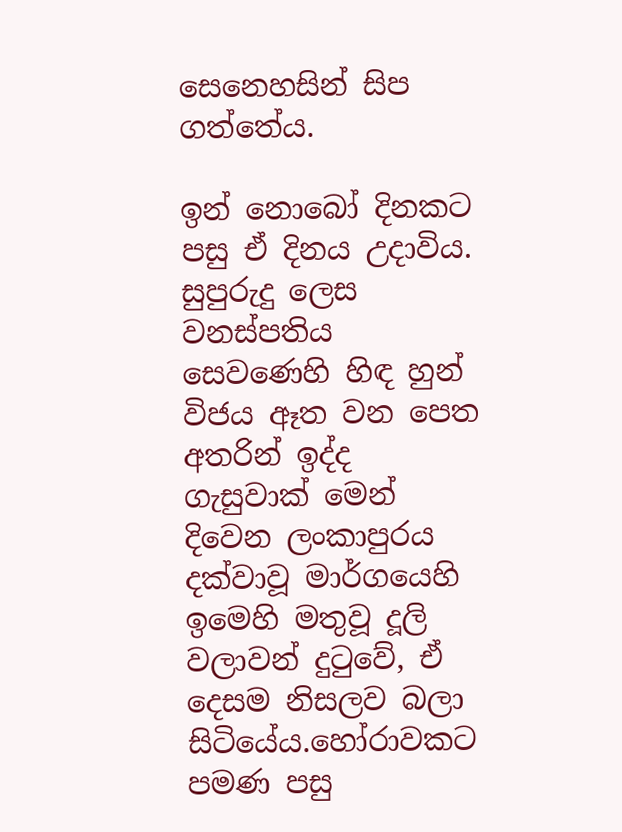සෙනෙහසින් සිප ගත්තේය.

ඉන් නොබෝ දිනකට පසු ඒ දිනය උදාවිය. සුපුරුදු ලෙස වනස්පතිය සෙවණෙහි හිඳ හුන් විජය ඈත වන පෙත අතරින් ඉද්ද ගැසුවාක් මෙන් දිවෙන ලංකාපුරය දක්වාවූ මාර්ගයෙහි ඉමෙහි මතුවූ දූලි වලාවන් දුටුවේ, ඒ දෙසම නිසලව බලා සිටියේය.හෝරාවකට පමණ පසු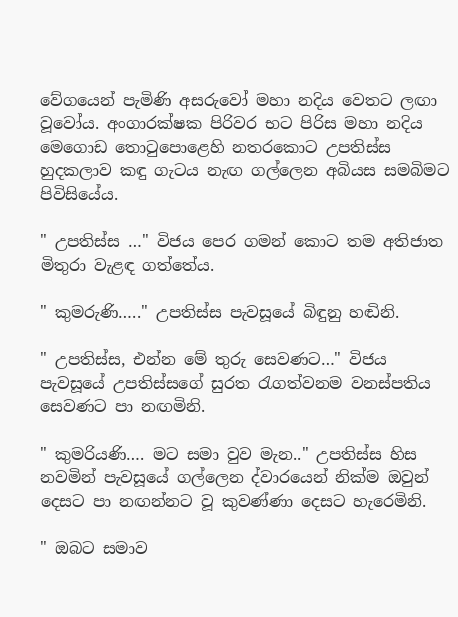වේගයෙන් පැමිණි අසරුවෝ මහා නදිය වෙතට ලඟා වූවෝය. අංගාරක්ෂක පිරිවර භට පිරිස මහා නදිය මෙගොඩ තොටුපොළෙහි නතරකොට උපතිස්ස හුදකලාව කඳු ගැටය නැඟ ගල්ලෙන අබියස සමබිමට පිවිසියේය.

" උපතිස්ස …" විජය පෙර ගමන් කොට තම අතිජාත මිතුරා වැළඳ ගත්තේය.

" කුමරුණි….." උපතිස්ස පැවසූයේ බිඳුනු හඬිනි.

" උපතිස්ස, එන්න මේ තුරු සෙවණට…" විජය පැවසූයේ උපතිස්සගේ සුරත රැගත්වනම වනස්පතිය සෙවණට පා නඟමිනි.

" කුමරියණි…. මට සමා වුව මැන.." උපතිස්ස හිස නවමින් පැවසූයේ ගල්ලෙන ද්වාරයෙන් නික්ම ඔවුන් දෙසට පා නඟන්නට වූ කුවණ්ණා දෙසට හැරෙමිනි.

" ඔබට සමාව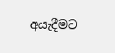අයැදීමට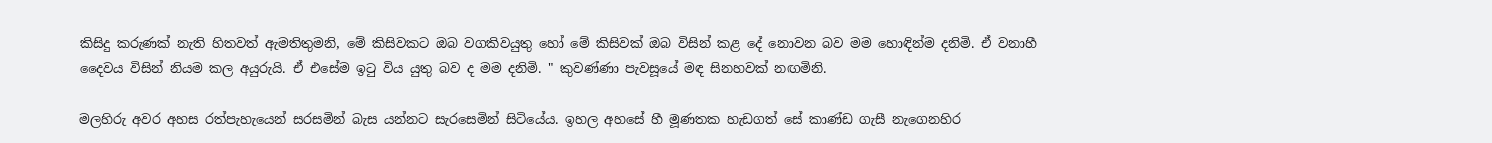කිසිදු කරුණක් නැති හිතවත් ඇමතිතුමනි, මේ කිසිවකට ඔබ වගකිවයුතු හෝ මේ කිසිවක් ඔබ විසින් කළ දේ නොවන බව මම හොඳින්ම දනිමි. ඒ වනාහී දෛවය විසින් නියම කල අයුරුයි. ඒ එසේම ඉටු විය යුතු බව ද මම දනිමි. " කුවණ්ණා පැවසූයේ මඳ සිනහවක් නඟමිනි.

මලහිරු අවර අහස රත්පැහැයෙන් සරසමින් බැස යන්නට සැරසෙමින් සිටියේය. ඉහල අහසේ හී මූණතක හැඩගත් සේ කාණ්ඩ ගැසී නැගෙනහිර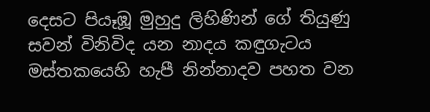දෙසට පියෑඹූ මුහුදු ලිහිණින් ගේ තියුණු සවන් විනිවිද යන නාදය කඳුගැටය මස්තකයෙහි හැපී නින්නාදව පහත වන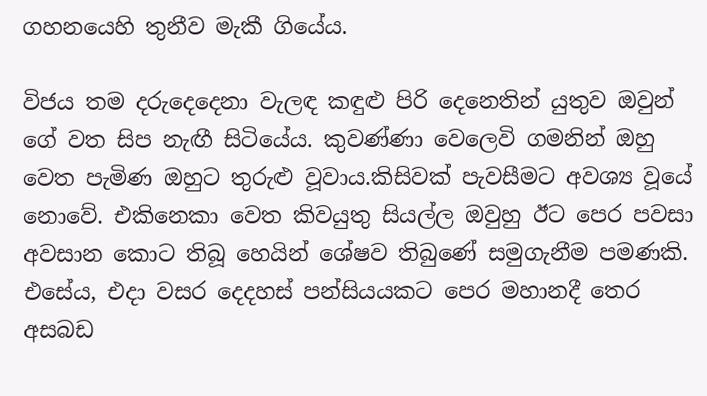ගහනයෙහි තුනීව මැකී ගියේය.

විජය තම දරුදෙදෙනා වැලඳ කඳුළු පිරි දෙනෙතින් යුතුව ඔවුන් ගේ වත සිප නැඟී සිටියේය. කුවණ්ණා වෙලෙවි ගමනින් ඔහු වෙත පැමිණ ඔහුට තුරුළු වූවාය.කිසිවක් පැවසීමට අවශ්‍ය වූයේ නොවේ. එකිනෙකා වෙත කිවයුතු සියල්ල ඔවුහු ඊට පෙර පවසා අවසාන කොට තිබූ හෙයින් ශේෂව තිබුණේ සමුගැනීම පමණකි. එසේය, එදා වසර දෙදහස් පන්සියයකට පෙර මහානදී තෙර අසබඩ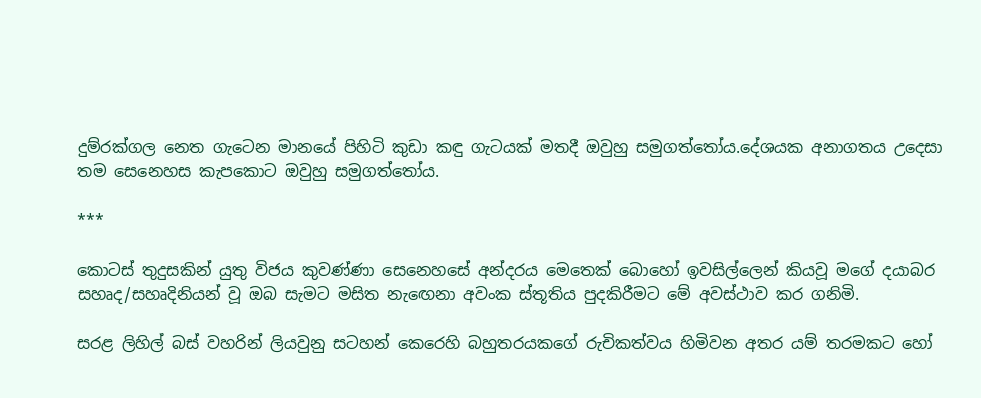දුම්රක්ගල නෙත ගැටෙන මානයේ පිහිටි කුඩා කඳු ගැටයක් මතදී ඔවුහු සමුගත්තෝය.දේශයක අනාගතය උදෙසා තම සෙනෙහස කැපකොට ඔවුහු සමුගත්තෝය.

***

කොටස් තුදුසකින් යුතු විජය කුවණ්ණා සෙනෙහසේ අන්දරය මෙතෙක් බොහෝ ඉවසිල්ලෙන් කියවූ මගේ දයාබර සහෘද/සහෘදිනියන් වූ ඔබ සැමට මසිත නැඟෙනා අවංක ස්තූතිය පුදකිරීමට මේ අවස්ථාව කර ගනිමි.

සරළ ලිහිල් බස් වහරින් ලියවුනු සටහන් කෙරෙහි බහුතරයකගේ රුචිකත්වය හිමිවන අතර යම් තරමකට හෝ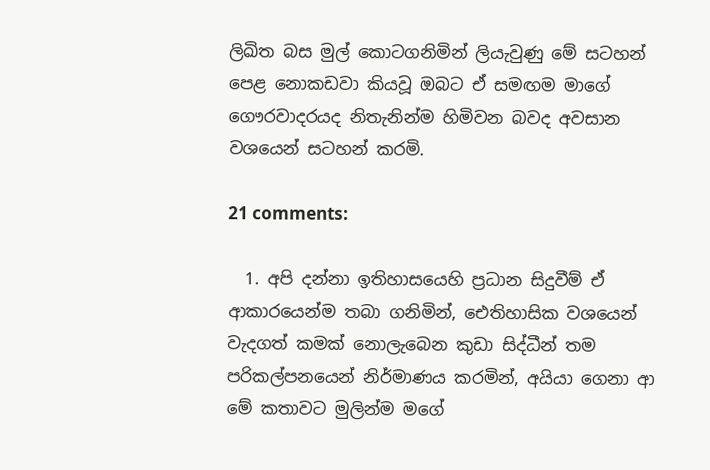ලිඛිත බස මුල් කොටගනිමින් ලියැවුණු මේ සටහන් පෙළ නොකඩවා කියවූ ඔබට ඒ සමඟම මාගේ ගෞරවාදරයද නිතැනින්ම හිමිවන බවද අවසාන වශයෙන් සටහන් කරමි.

21 comments:

  1. අපි දන්නා ඉතිහාසයෙහි ප්‍රධාන සිදුවීම් ඒ ආකාරයෙන්ම තබා ගනිමින්, ඓතිහාසික වශයෙන් වැදගත් කමක් නොලැබෙන කුඩා සිද්ධීන් තම පරිකල්පනයෙන් නිර්මාණය කරමින්, අයියා ගෙනා ආ මේ කතාවට මුලින්ම මගේ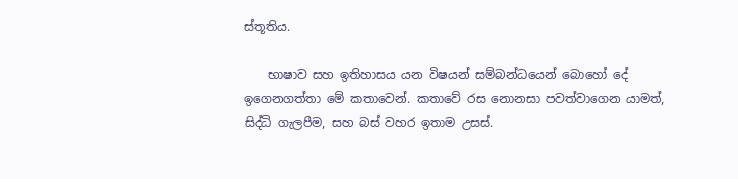ස්තූතිය.

    භාෂාව සහ ඉතිහාසය යන විෂයන් සම්බන්ධයෙන් බොහෝ දේ ඉගෙනගත්තා මේ කතාවෙන්. කතාවේ රස නොනසා පවත්වාගෙන යාමත්, සිද්ධි ගැලපීම, සහ බස් වහර ඉතාම උසස්.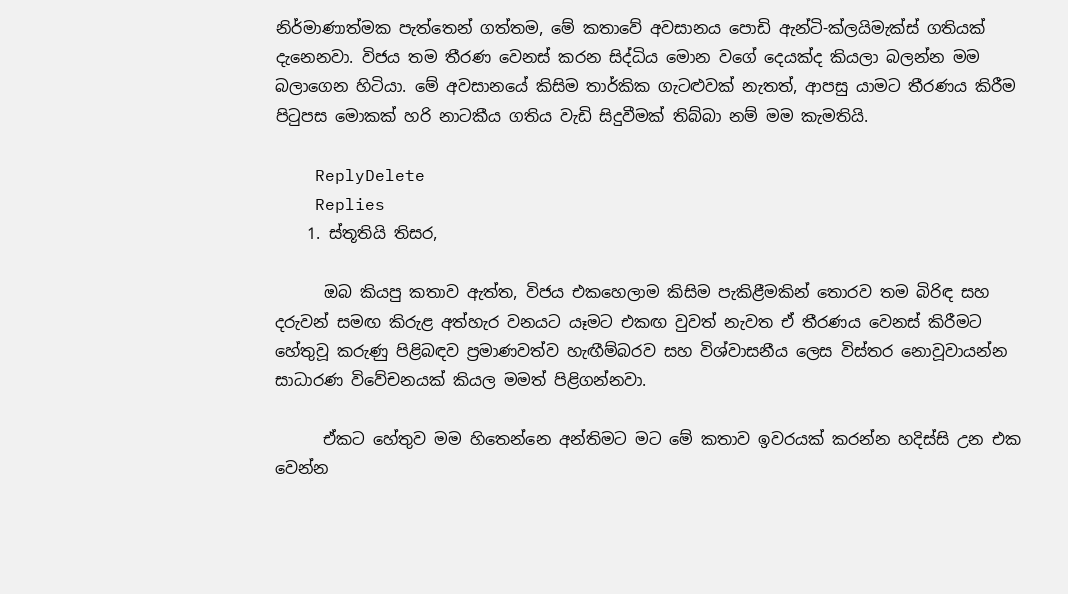නිර්මාණාත්මක පැත්තෙන් ගත්තම, මේ කතාවේ අවසානය පොඩි ඇන්ටි-ක්ලයිමැක්ස් ගතියක් දැනෙනවා. විජය තම තීරණ වෙනස් කරන සිද්ධිය මොන වගේ දෙයක්ද කියලා බලන්න මම බලාගෙන හිටියා. මේ අවසානයේ කිසිම තාර්කික ගැටළුවක් නැතත්, ආපසු යාමට තීරණය කිරීම පිටුපස මොකක් හරි නාටකීය ගතිය වැඩි සිදුවීමක් තිබ්බා නම් මම කැමතියි.

    ReplyDelete
    Replies
    1. ස්තූතියි තිසර,

      ඔබ කියපු කතාව ඇත්ත, විජය එකහෙලාම කිසිම පැකිළීමකින් තොරව තම බිරිඳ සහ දරුවන් සමඟ කිරුළ අත්හැර වනයට යෑමට එකඟ වුවත් නැවත ඒ තීරණය වෙනස් කිරීමට හේතුවූ කරුණු පිළිබඳව ප්‍රමාණවත්ව හැඟීම්බරව සහ විශ්වාසනීය ලෙස විස්තර නොවූවායන්න සාධාරණ විවේචනයක් කියල මමත් පිළිගන්නවා.

      ඒකට හේතුව මම හිතෙන්නෙ අන්තිමට මට මේ කතාව ඉවරයක් කරන්න හදිස්සි උන එක වෙන්න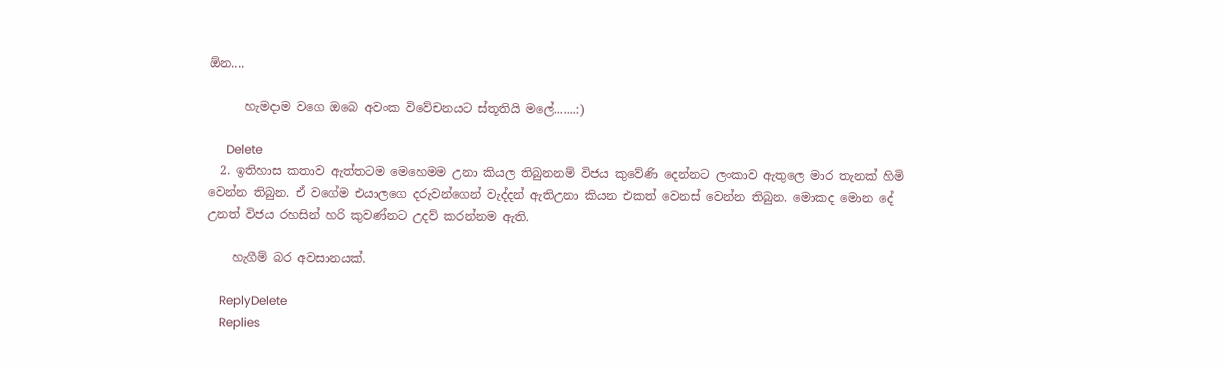ඕන....

      හැමදාම වගෙ ඔබෙ අවංක විවේචනයට ස්තූතියි මලේ.......:)

      Delete
  2. ඉතිහාස කතාව ඇත්තටම මෙහෙමම උනා කියල තිබුනනම් විජය කුවේණි දෙන්නට ලංකාව ඇතුලෙ මාර තැනක් හිමි වෙන්න තිබුන. ඒ වගේම එයාලගෙ දරුවන්ගෙන් වැද්දන් ඇතිඋනා කියන එකත් වෙනස් වෙන්න තිබුන. මොකද මොන දේ උනත් විජය රහසින් හරි කුවණ්නට උදව් කරන්නම ඇති.

    හැගීම් බර අවසානයක්.

    ReplyDelete
    Replies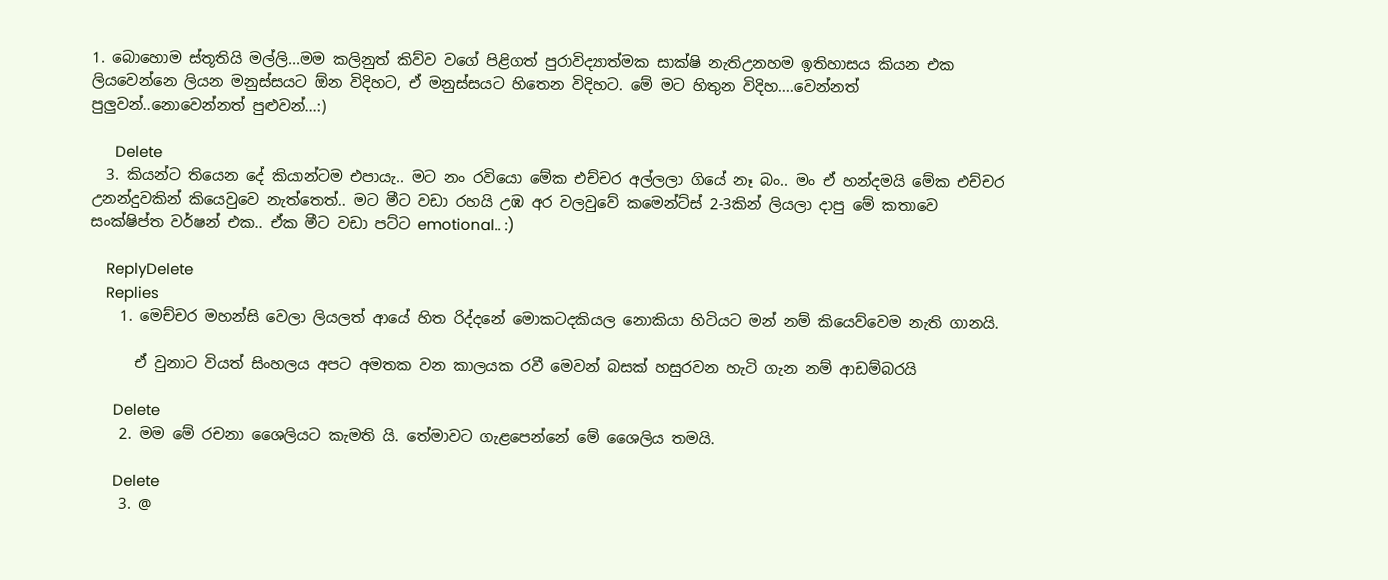1. බොහොම ස්තූතියි මල්ලි...මම කලිනුත් කිව්ව වගේ පිළිගත් පුරාවිද්‍යාත්මක සාක්ෂි නැතිඋනහම ඉතිහාසය කියන එක ලියවෙන්නෙ ලියන මනුස්සයට ඕන විදිහට, ඒ මනුස්සයට හිතෙන විදිහට. මේ මට හිතුන විදිහ....වෙන්නත් පුලුවන්..නොවෙන්නත් පුළුවන්...:)

      Delete
  3. කියන්ට තියෙන දේ කියාන්ටම එපායැ.. මට නං රවියො මේක එච්චර අල්ලලා ගියේ නෑ බං.. මං ඒ හන්දමයි ‍මේක එච්චර උනන්දුවකින් කියෙවුවෙ නැත්තෙත්.. මට මීට වඩා රහයි උඹ අර වලවුවේ කමෙන්ට්ස් 2-3කින් ලියලා දාපු මේ කතාවෙ සංක්ෂිප්ත වර්ෂන් එක.. ඒක මීට වඩා පට්ට emotional.. :)

    ReplyDelete
    Replies
    1. මෙච්චර මහන්සි වෙලා ලියලත් ආයේ හිත රිද්දනේ මොකටදකියල නොකියා හිටියට මන් නම් කියෙව්වෙම නැති ගානයි.

      ඒ වුනාට වියත් සිංහලය අපට අමතක වන කාලයක රවී මෙවන් බසක් හසුරවන හැටි ගැන නම් ආඩම්බරයි

      Delete
    2. මම මේ රචනා ශෛලියට කැමති යි. තේමාවට ගැළපෙන්නේ මේ ශෛලිය තමයි.

      Delete
    3. @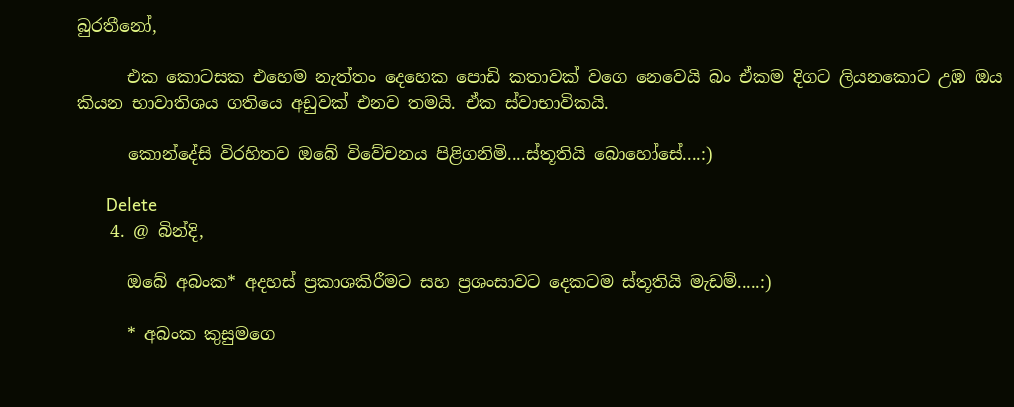බුරතීනෝ,

      එක කොටසක එහෙම නැත්තං දෙහෙක පොඩි කතාවක් වගෙ නෙවෙයි බං ඒකම දිගට ලියනකොට උඹ ඔය කියන භාවාතිශය ගතියෙ අඩුවක් එනව තමයි. ඒක ස්වාභාවිකයි.

      කොන්දේසි විරහිතව ඔබේ විවේචනය පිළිගනිමි....ස්තූතියි බොහෝසේ....:)

      Delete
    4. @ බින්දි,

      ඔබේ අබංක* අදහස් ප්‍රකාශකිරීමට සහ ප්‍රශංසාවට දෙකටම ස්තූතියි මැඩම්.....:)

      * අබංක කුසුමගෙ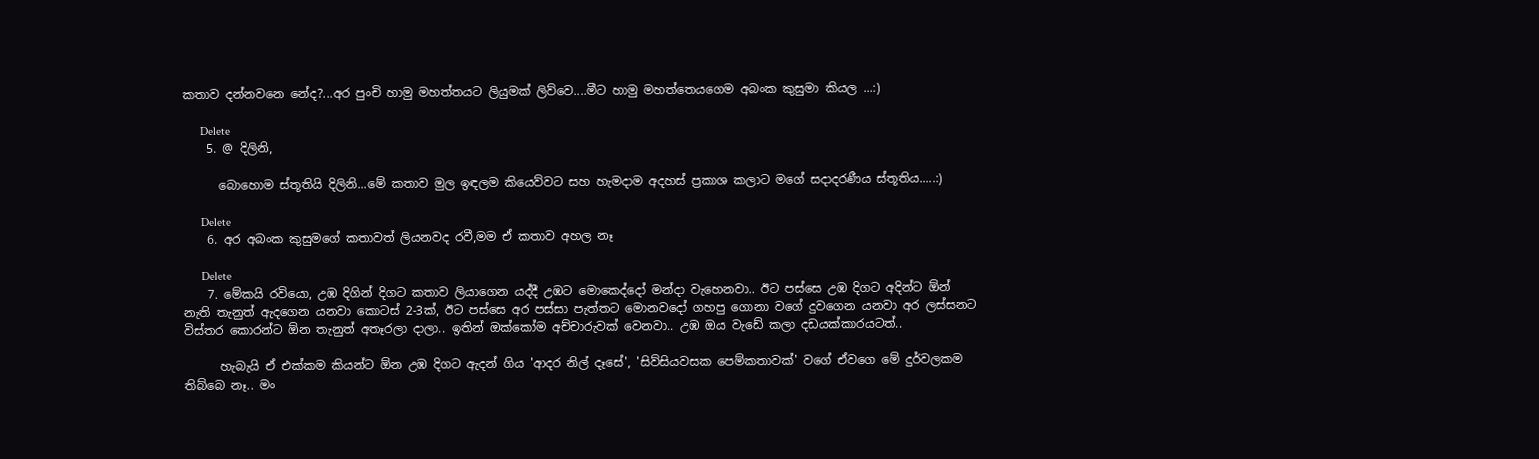කතාව දන්නවනෙ නේද?...අර පුංචි හාමු මහත්තයට ලියුමක් ලිව්වෙ....මීට හාමු මහත්තෙයගෙම අබංක කුසුමා කියල ...:)

      Delete
    5. @ දිලිනි,

      බොහොම ස්තූතියි දිලිනි...මේ කතාව මුල ඉඳලම කියෙව්වට සහ හැමදාම අදහස් ප්‍රකාශ කලාට මගේ සදාදරණීය ස්තූතිය.....:)

      Delete
    6. අර අබංක කුසුමගේ කතාවත් ලියනවද රවී,මම ඒ කතාව අහල නෑ

      Delete
    7. මේකයි රවියො, උඹ දිගින් දිගට කතාව ලියාගෙන යද්දී උඹට මොකෙද්දෝ මන්දා වැහෙනවා.. ඊට පස්සෙ උඹ දිගට අදින්ට ඕන් නැති තැනුත් ඇදගෙන යනවා කොටස් 2-3ක්, ඊට පස්සෙ අර පස්සා පැත්තට මොනවදෝ ගහපු ගොනා වගේ දුවගෙන යනවා අර ලස්සනට විස්තර කොරන්ට ඕන තැනුත් අතෑරලා දාලා.. ඉතින් ඔක්කෝම අච්චාරුවක් වෙනවා.. උඹ ඔය වැඩේ කලා දඩයක්කාරයටත්..

      හැබැයි ඒ එක්කම කියන්ට ඕන උඹ දිගට ඇදන් ගිය 'ආදර නිල් දෑසේ', 'සිව්සියවසක පෙම්කතාවක්' වගේ ඒවගෙ මේ දුර්වලකම තිබ්බෙ නෑ.. මං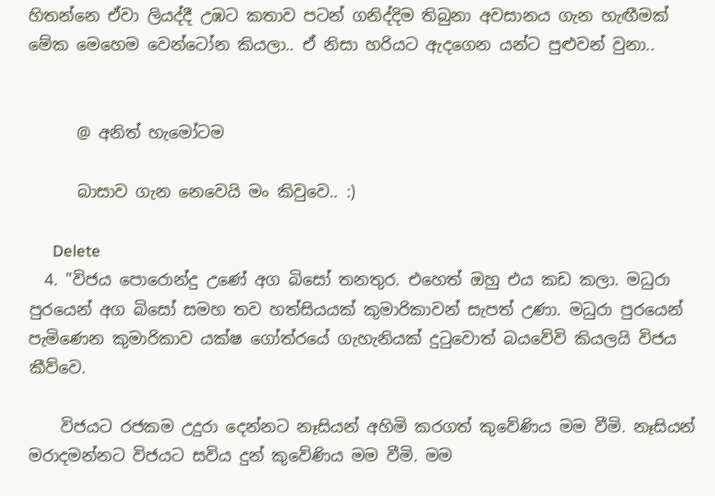හිතන්නෙ ඒවා ලියද්දී උඹට කතාව පටන් ගනිද්දිම තිබුනා අවසානය ගැන හැඟීමක් මේක මෙහෙම වෙන්ටෝන කියලා.. ඒ නිසා හරියට ඇදගෙන යන්ට පුළුවන් වුනා..


      @ අනිත් හැමෝටම

      බාසාව ගැන නෙවෙයි මං කිවුවෙ.. :)

      Delete
  4. "විජය පොරොන්දු උණේ අග බිසෝ තනතුර. එහෙත් ඔහු එය කඩ කලා. මධුරා පුරයෙන් අග බිසෝ සමහ තව හත්සියයක් කුමාරිකාවන් සැපත් උණා. මධුරා පුරයෙන් පැමිණෙන කුමාරිකාව යක්ෂ ගෝත්රයේ ගැහැනියක් දුටුවොත් බයවේවි කියලයි විජය කීව්වෙ.

    විජයට රජකම උදුරා දෙන්නට නෑසියන් අහිමි කරගත් කුවේණිය මම වීමි. නෑසියන් මරාදමන්නට විජයට සවිය දුන් කුවේණිය මම වීමි. මම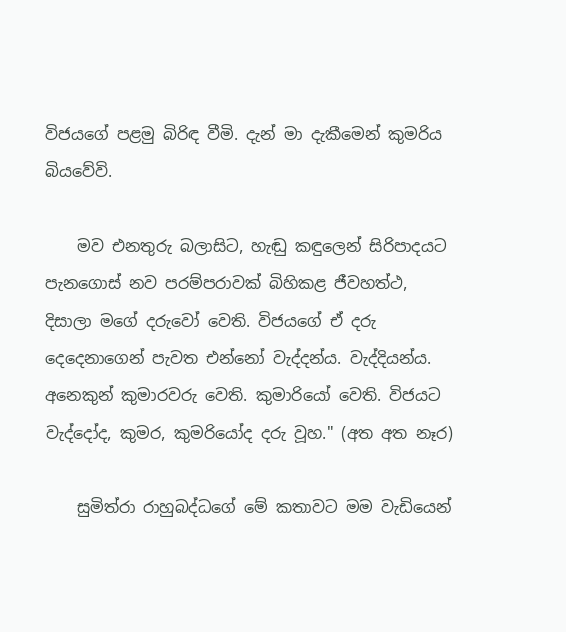විජයගේ පළමු බිරිඳ වීමි. දැන් මා දැකීමෙන් කුමරිය බියවේවි.

    මව එනතුරු බලාසිට, හැඬු කඳුලෙන් සිරිපාදයට පැනගොස් නව පරම්පරාවක් බිහිකළ ජීවහත්ථ, දිසාලා මගේ දරුවෝ වෙති. විජයගේ ඒ දරු දෙදෙනාගෙන් පැවත එන්නෝ වැද්දන්ය. වැද්දියන්ය. අනෙකුන් කුමාරවරු වෙති. කුමාරියෝ වෙති. විජයට වැද්දෝද, කුමර, කුමරියෝද දරු වූහ." (අත අත නෑර)

    සුමිත්රා රාහුබද්ධගේ මේ කතාවට මම වැඩියෙන්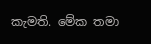කැමති. මේක තමා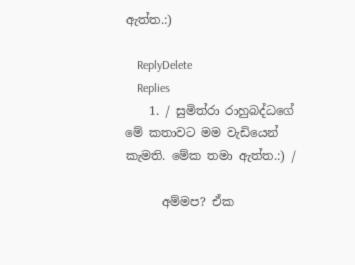ඇත්ත.:)

    ReplyDelete
    Replies
    1. / සුමිත්රා රාහුබද්ධගේ මේ කතාවට මම වැඩියෙන් කැමති. මේක තමා ඇත්ත.:) /

      අම්මප? ඒක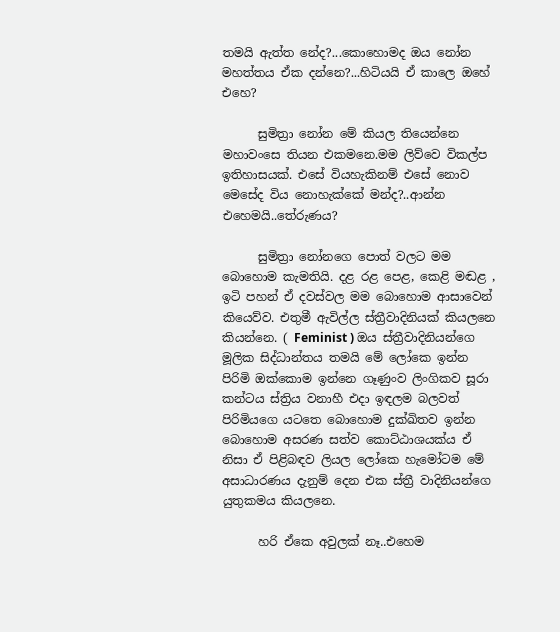තමයි ඇත්ත නේද?...කොහොමද ඔය නෝන මහත්තය ඒක දන්නෙ?...හිටියයි ඒ කාලෙ ඔහේ එහෙ?

      සුමිත්‍රා නෝන මේ කියල තියෙන්නෙ මහාවංසෙ තියන එකමනෙ.මම ලිව්වෙ විකල්ප ඉතිහාසයක්. එසේ වියහැකිනම් එසේ නොව මෙසේද විය නොහැක්කේ මන්ද?..ආන්න එහෙමයි..තේරුණය?

      සුමිත්‍රා නෝනගෙ පොත් වලට මම බොහොම කැමතියි. දළ රළ පෙළ, කෙළි මඬළ , ඉටි පහන් ඒ දවස්වල මම බොහොම ආසාවෙන් කියෙව්ව. එතුමී ඇවිල්ල ස්ත්‍රීවාදිනියක් කියලනෙ කියන්නෙ. ( Feminist ) ඔය ස්ත්‍රීවාදිනියන්ගෙ මූලික සිද්ධාන්තය තමයි මේ ලෝකෙ ඉන්න පිරිමි ඔක්කොම ඉන්නෙ ගෑණුංව ලිංගිකව සූරා කන්ටය ස්ත්‍රිය වනාහී එදා ඉඳලම බලවත් පිරිමියගෙ යටතෙ බොහොම දුක්ඛිතව ඉන්න බොහොම අසරණ සත්ව කොට්ඨාශයක්ය ඒ නිසා ඒ පිළිබඳව ලියල ලෝකෙ හැමෝටම මේ අසාධාරණය දැනුම් දෙන එක ස්ත්‍රී වාදිනියන්ගෙ යුතුකමය කියලනෙ.

      හරි ඒකෙ අවුලක් නෑ..එහෙම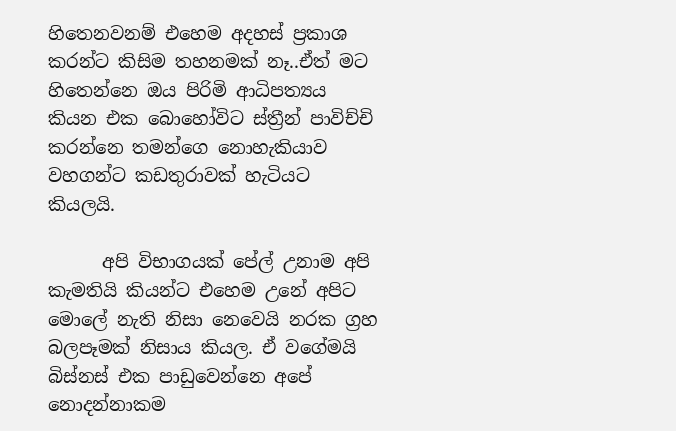හිතෙනවනම් එහෙම අදහස් ප්‍රකාශ කරන්ට කිසිම තහනමක් නෑ..ඒත් මට හිතෙන්නෙ ඔය පිරිමි ආධිපත්‍යය කියන එක බොහෝවිට ස්ත්‍රීන් පාවිච්චි කරන්නෙ තමන්ගෙ නොහැකියාව වහගන්ට කඩතුරාවක් හැටියට කියලයි.

      අපි විභාගයක් පේල් උනාම අපි කැමතියි කියන්ට එහෙම උනේ අපිට මොලේ නැති නිසා නෙවෙයි නරක ග්‍රහ බලපෑමක් නිසාය කියල. ඒ වගේමයි බිස්නස් එක පාඩුවෙන්නෙ අපේ නොදන්නාකම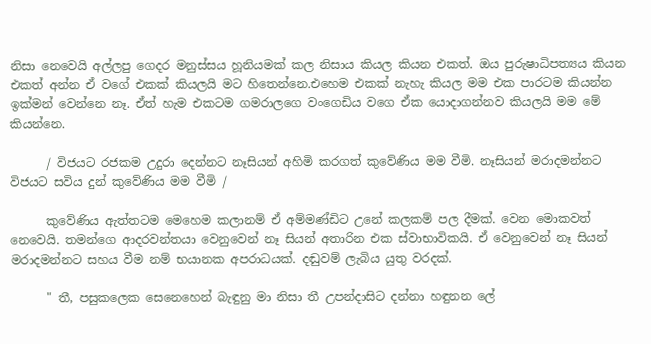නිසා නෙවෙයි අල්ලපු ගෙදර මනුස්සය හූනියමක් කල නිසාය කියල කියන එකත්. ඔය පුරුෂාධිපත්‍යය කියන එකත් අන්න ඒ වගේ එකක් කියලයි මට හිතෙන්නෙ.එහෙම එකක් නැහැ කියල මම එක පාරටම කියන්න ඉක්මන් වෙන්නෙ නෑ. ඒත් හැම එකටම ගමරාලගෙ වංගෙඩිය වගෙ ඒක යොදාගන්නව කියලයි මම මේ කියන්නෙ.

      / විජයට රජකම උදුරා දෙන්නට නෑසියන් අහිමි කරගත් කුවේණිය මම වීමි. නෑසියන් මරාදමන්නට විජයට සවිය දුන් කුවේණිය මම වීමි /

      කුවේණිය ඇත්තටම මෙහෙම කලානම් ඒ අම්මණ්ඩිට උනේ කලකම් පල දීමක්. වෙන මොකවත් නෙවෙයි. තමන්ගෙ ආදරවන්තයා වෙනුවෙන් නෑ සියන් අතාරින එක ස්වාභාවිකයි. ඒ වෙනුවෙන් නෑ සියන් මරාදමන්නට සහය වීම නම් භයානක අපරාධයක්. දඬුවම් ලැබිය යුතු වරදක්.

      " තී, පසුකලෙක සෙනෙහෙන් බැඳුනු මා නිසා තී උපන්දාසිට දන්නා හඳුනන ලේ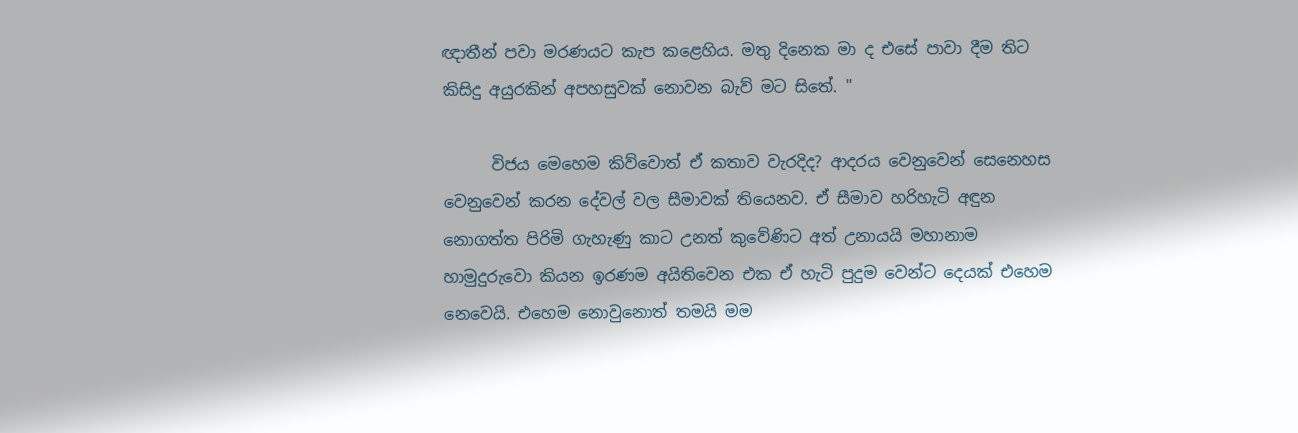ඥාතීන් පවා මරණයට කැප කළෙහිය. මතු දිනෙක මා ද එසේ පාවා දීම තිට කිසිදු අයුරකින් අපහසුවක් නොවන බැව් මට සිතේ. "

      විජය මෙහෙම කිව්වොත් ඒ කතාව වැරදිද? ආදරය වෙනුවෙන් සෙනෙහස වෙනුවෙන් කරන දේවල් වල සීමාවක් තියෙනව. ඒ සීමාව හරිහැටි අඳුන නොගත්ත පිරිමි ගැහැණු කාට උනත් කුවේණිට අත් උනායයි මහානාම හාමුදුරුවො කියන ඉරණම අයිතිවෙන එක ඒ හැටි පුදුම වෙන්ට දෙයක් එහෙම නෙවෙයි. එහෙම නොවුනොත් තමයි මම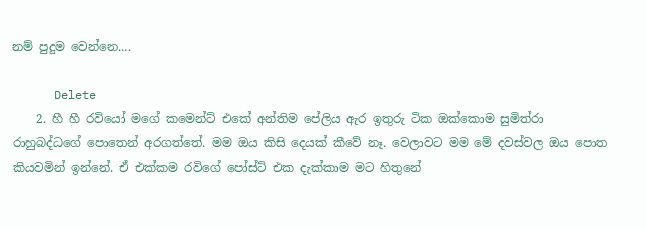නම් පුදුම වෙන්නෙ....

      Delete
    2. හී හී රවියෝ මගේ කමෙන්ට් එකේ අන්තිම පේලිය ඇර ඉතුරු ටික ඔක්කොම සුමිත්රා රාහුබද්ධගේ පොතෙන් අරගත්තේ. මම ඔය කිසි දෙයක් කීවේ නෑ. වෙලාවට මම මේ දවස්වල ඔය පොත කියවමින් ඉන්නේ. ඒ එක්කම රවිගේ පෝස්ට් එක දැක්කාම මට හිතුනේ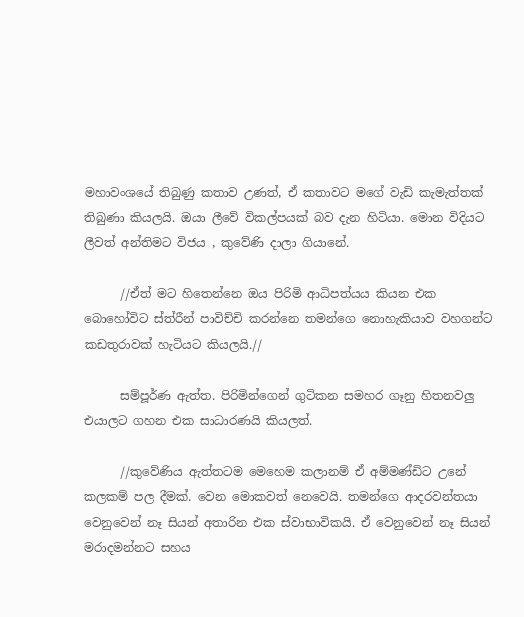මහාවංශයේ තිබුණු කතාව උණත්, ඒ කතාවට මගේ වැඩි කැමැත්තක් තිබුණා කියලයි. ඔයා ලීවේ විකල්පයක් බව දැන හිටියා. මොන විදියට ලීවත් අන්තිමට විජය , කුවේණි දාලා ගියානේ.

      //ඒත් මට හිතෙන්නෙ ඔය පිරිමි ආධිපත්යය කියන එක බොහෝවිට ස්ත්රීන් පාවිච්චි කරන්නෙ තමන්ගෙ නොහැකියාව වහගන්ට කඩතුරාවක් හැටියට කියලයි.//

      සම්පූර්ණ ඇත්ත. පිරිමින්ගෙන් ගුටිකන සමහර ගෑනු හිතනවලු එයාලට ගහන එක සාධාරණයි කියලත්.

      //කුවේණිය ඇත්තටම මෙහෙම කලානම් ඒ අම්මණ්ඩිට උනේ කලකම් පල දීමක්. වෙන මොකවත් නෙවෙයි. තමන්ගෙ ආදරවන්තයා වෙනුවෙන් නෑ සියන් අතාරින එක ස්වාභාවිකයි. ඒ වෙනුවෙන් නෑ සියන් මරාදමන්නට සහය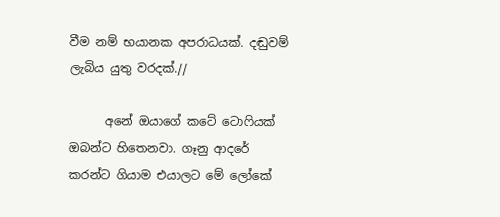වීම නම් භයානක අපරාධයක්. දඬුවම් ලැබිය යුතු වරදක්.//

      අනේ ඔයාගේ කටේ ටොෆියක් ඔබන්ට හිතෙනවා. ගෑනු ආදරේ කරන්ට ගියාම එයාලට මේ ලෝකේ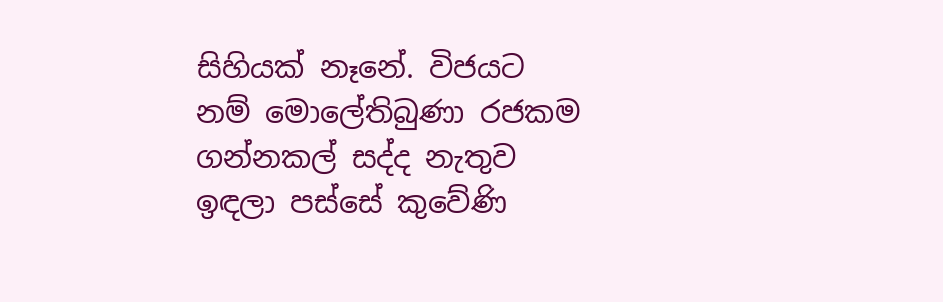සිහියක් නෑනේ. විජයට නම් මොලේතිබුණා රජකම ගන්නකල් සද්ද නැතුව ඉඳලා පස්සේ කුවේණි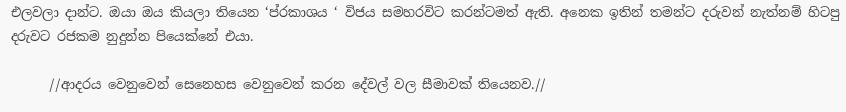එලවලා දාන්ට. ඔයා ඔය කියලා තියෙන ‘ප්රකාශය ‘ විජය සමහරවිට කරන්ටමත් ඇති. අනෙක ඉතින් තමන්ට දරුවන් නැත්නම් හිටපු දරුවට රජකම නුදුන්න පියෙක්නේ එයා.

      //ආදරය වෙනුවෙන් සෙනෙහස වෙනුවෙන් කරන දේවල් වල සීමාවක් තියෙනව.//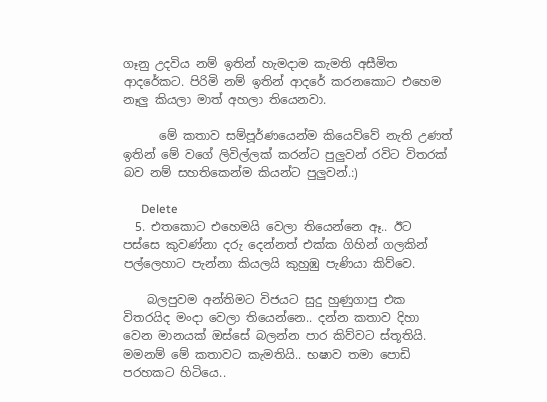ගෑනු උදවිය නම් ඉතින් හැමදාම කැමති අසීමිත ආදරේකට. පිරිමි නම් ඉතින් ආදරේ කරනකොට එහෙම නෑලු කියලා මාත් අහලා තියෙනවා.

      මේ කතාව සම්පූර්ණයෙන්ම කියෙව්වේ නැති උණත් ඉතින් මේ වගේ ලිවිල්ලක් කරන්ට පුලුවන් රවිට විතරක් බව නම් සහතිකෙන්ම කියන්ට පුලුවන්.:)

      Delete
  5. එතකොට එහෙමයි වෙලා තියෙන්නෙ ඈ.. ඊට පස්සෙ කුවණ්නා දරු දෙන්නත් එක්ක ගිහින් ගලකින් පල්ලෙහාට පැන්නා කියලයි කුහුඹු පැණියා කිව්වෙ.

    බලපුවම අන්තිමට විජයට සුදු හුණුගාපු එක විතරයිද මංදා වෙලා තියෙන්නෙ.. දන්න කතාව දිහා වෙන මානයක් ඔස්සේ බලන්න පාර කිව්වට ස්තූතියි. මමනම් මේ කතාවට කැමතියි.. භෂාව තමා පොඩි පරහකට හිටියෙ..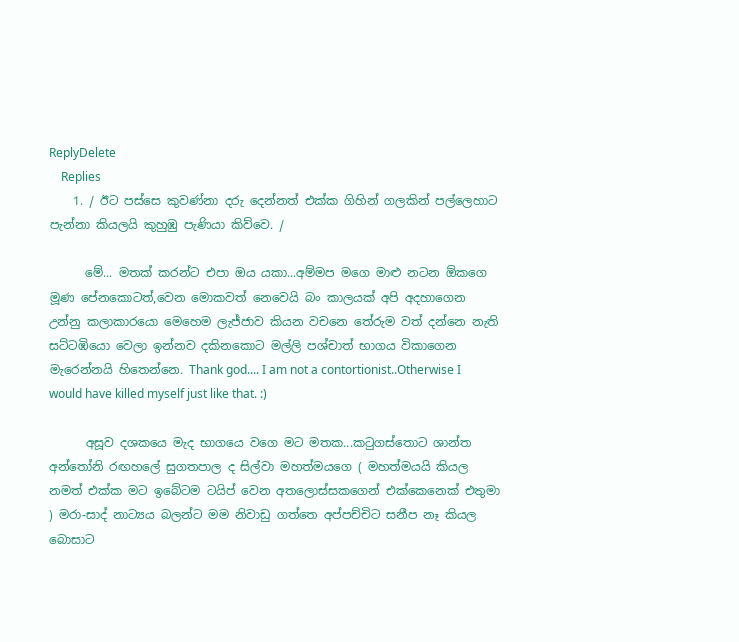ReplyDelete
    Replies
    1. / ඊට පස්සෙ කුවණ්නා දරු දෙන්නත් එක්ක ගිහින් ගලකින් පල්ලෙහාට පැන්නා කියලයි කුහුඹු පැණියා කිව්වෙ. /

      මේ... මතක් කරන්ට එපා ඔය යකා...අම්මප මගෙ මාළු නටන ඕකගෙ මූණ පේනකොටත්,වෙන මොකවත් නෙවෙයි බං කාලයක් අපි අදහාගෙන උන්නු කලාකාරයො මෙහෙම ලැජ්ජාව කියන වචනෙ තේරුම වත් දන්නෙ නැති සට්ටඹියො වෙලා ඉන්නව දකිනකොට මල්ලි පශ්චාත් භාගය විකාගෙන මැරෙන්නයි හිතෙන්නෙ. Thank god.... I am not a contortionist..Otherwise I would have killed myself just like that. :)

      අසූව දශකයෙ මැද භාගයෙ වගෙ මට මතක...කටුගස්තොට ශාන්ත අන්තෝනි රඟහලේ සුගතපාල ද සිල්වා මහත්මයගෙ ( මහත්මයයි කියල නමත් එක්ක මට ඉබේටම ටයිප් වෙන අතලොස්සකගෙන් එක්කෙනෙක් එතුමා ) මරා-සාද් නාට්‍යය බලන්ට මම නිවාඩු ගත්තෙ අප්පච්චිට සනීප නෑ කියල බොසාට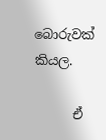බොරුවක් කියල.

      ඒ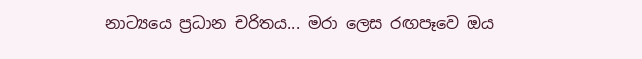නාට්‍යයෙ ප්‍රධාන චරිතය... මරා ලෙස රඟපෑවෙ ඔය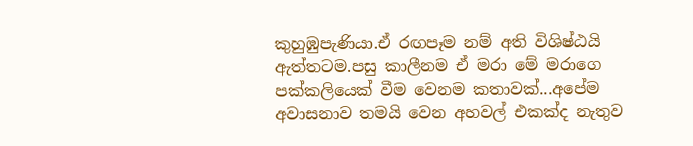කුහුඹුපැණියා.ඒ රඟපෑම නම් අති විශිෂ්ඨයි ඇත්තටම.පසු කාලීනම ඒ මරා මේ මරාගෙ පක්කලියෙක් වීම වෙනම කතාවක්...අපේම අවාසනාව තමයි වෙන අහවල් එකක්ද නැතුව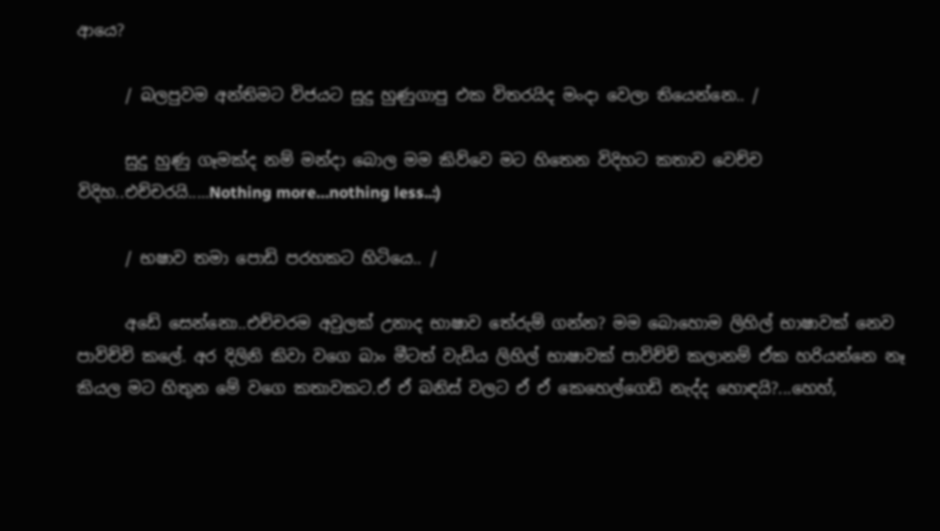ආයෙ?

      / බලපුවම අන්තිමට විජයට සුදු හුණුගාපු එක විතරයිද මංදා වෙලා තියෙන්නෙ.. /

      සුදු හුණු ගෑමක්ද නම් මන්දා බොල මම කිව්වෙ මට හිතෙන විදිහට කතාව වෙච්ච විදිහ..එච්චරයි.....Nothing more…nothing less..:)

      / භෂාව තමා පොඩි පරහකට හිටියෙ.. /

      අඩේ සෙන්නො..එච්චරම අවුලක් උනාද භාෂාව තේරුම් ගන්න? මම බොහොම ලිහිල් භාෂාවක් නෙව පාවිච්චි කලේ. අර දිලිනි කිවා වගෙ බාං මීටත් වැඩිය ලිහිල් භාෂාවක් පාවිච්චි කලානම් ඒක හරියන්නෙ නෑ කියල මට හිතුන මේ වගෙ කතාවකට.ඒ ඒ බනිස් වලට ඒ ඒ කෙහෙල්ගෙඩි නැද්ද හොඳයි?...හෙහ්,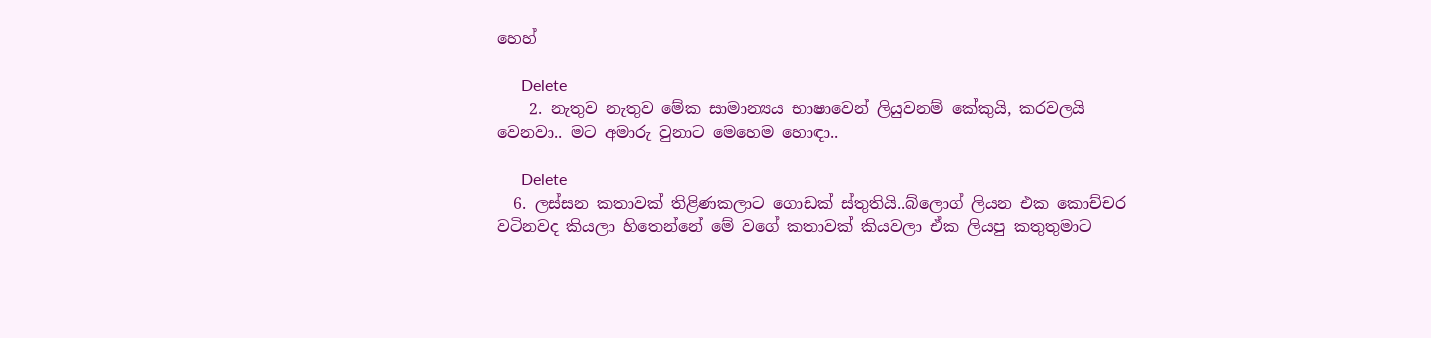හෙහ්

      Delete
    2. නැතුව නැතුව මේක සාමාන්‍යය භාෂාවෙන් ලියුවනම් කේකුයි, කරවලයි වෙනවා.. මට අමාරු වුනාට මෙහෙම හොඳා..

      Delete
  6. ලස්සන කතාවක් තිළිණකලාට ගොඩක් ස්තුතියි..බ්ලොග් ලියන එක කොච්චර වටිනවද කියලා හිතෙන්නේ මේ වගේ කතාවක් කියවලා ඒක ලියපු කතුතුමාට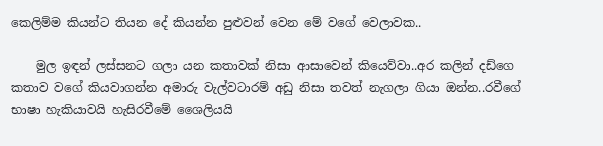කෙලිම්ම කියන්ට තියන දේ කියන්න පුළුවන් වෙන මේ වගේ වෙලාවක..

    මුල ඉඳන් ලස්සනට ගලා යන කතාවක් නිසා ආසාවෙන් කියෙව්වා..අර කලින් දඩ්ගෙ කතාව වගේ කියවාගන්න අමාරු වැල්වටාරම් අඩු නිසා තවත් නැගලා ගියා ඔන්න..රවීගේ භාෂා හැකියාවයි හැසිරවීමේ ශෛලියයි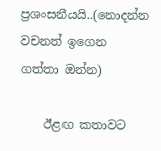ප්‍රශංසනීයයි..(නොදන්න වචනත් ඉගෙන ගත්තා ඔන්න)

    ඊළඟ කතාවට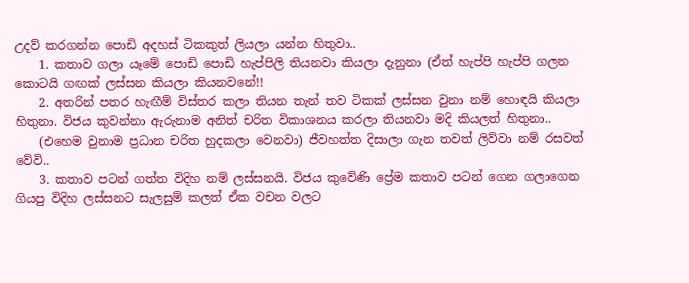උදව් කරගන්න පොඩි අදහස් ටිකකුත් ලියලා යන්න හිතුවා..
    1. කතාව ගලා යෑමේ පොඩි පොඩි හැප්පිලි තියනවා කියලා දැනුනා (ඒත් හැප්පි හැප්පි ගලන කොටයි ගඟක් ලස්සන කියලා කියනවනේ!!
    2. අතරින් පතර හැඟීම් විස්තර කලා තියන තැන් තව ටිකක් ලස්සන වුනා නම් හොඳයි කියලා හිතුනා. විජය කුවන්නා ඇරුනාම අනිත් චරිත විකාශනය කරලා තියනවා මදි කියලත් හිතුනා..
    (එහෙම වුනාම ප්‍රධාන චරිත හුදකලා වෙනවා) ජීවහත්ත දිසාලා ගැන තවත් ලිව්වා නම් රසවත් වේවි..
    3. කතාව පටන් ගත්ත විදිහ නම් ලස්සනයි. විජය කුවේණි ප්‍රේම කතාව පටන් ගෙන ගලාගෙන ගියපු විදිහ ලස්සනට සැලසුම් කලත් ඒක වචන වලට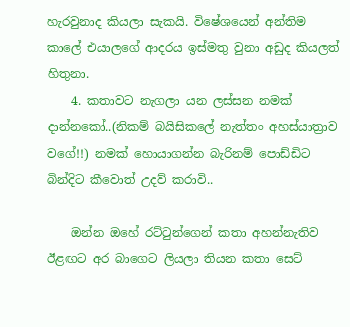හැරවුනාද කියලා සැකයි. විෂේශයෙන් අන්තිම කාලේ එයාලගේ ආදරය ඉස්මතු වුනා අඩුද කියලත් හිතුනා.
    4. කතාවට නැගලා යන ලස්සන නමක් දාන්නකෝ..(නිකම් බයිසිකලේ නැත්තං අහස්යාත්‍රාව වගේ!!) නමක් හොයාගන්න බැරිනම් පොඩ්ඩිට බින්දිට කීවොත් උදව් කරාවි..

    ඔන්න ඔහේ රට්ටුන්ගෙන් කතා අහන්නැතිව ඊළඟට අර බාගෙට ලියලා තියන කතා සෙට්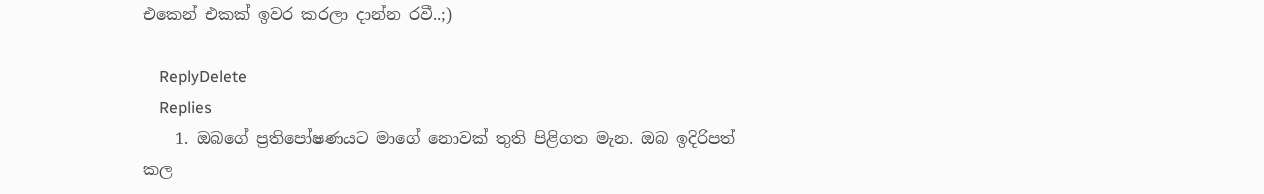එකෙන් එකක් ඉවර කරලා දාන්න රවී..;)

    ReplyDelete
    Replies
    1. ඔබගේ ප්‍රතිපෝෂණයට මාගේ නොවක් තුති පිළිගත මැන. ඔබ ඉදිරිපත් කල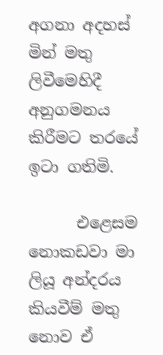අගනා අදහස් මින් මතු ලිවීමෙහිදී අනුගමනය කිරීමට තරයේ ඉටා ගතිමි.

      එළෙසම නොකඩවා මා ලියූ අන්දරය කියවීම් මතු නොව ඒ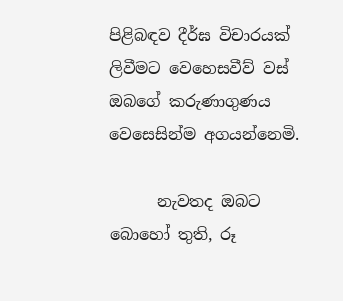පිළිබඳව දීර්ඝ විචාරයක් ලිවීමට වෙහෙසවීව් වස් ඔබගේ කරුණාගුණය වෙසෙසින්ම අගයන්නෙමි.

      නැවතද ඔබට බොහෝ තුති, රූ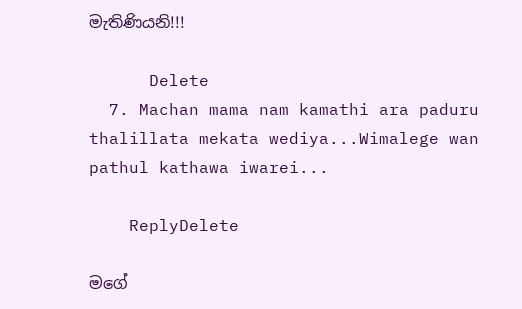මැතිණියනි!!!

      Delete
  7. Machan mama nam kamathi ara paduru thalillata mekata wediya...Wimalege wan pathul kathawa iwarei...

    ReplyDelete

මගේ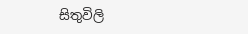සිතුවිලි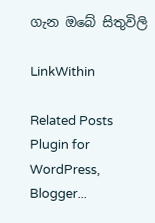ගැන ඔබේ සිතුවිලි

LinkWithin

Related Posts Plugin for WordPress, Blogger...